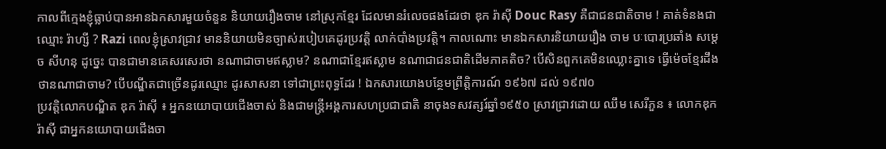កាលពីក្មេងខ្ញុំធ្លាប់បានអានឯកសារមួយចំនួន និយាយរឿងចាម នៅស្រុកខ្មែរ ដែលមានរំលេចផងដែរថា ឌុក រ៉ាស៊ី Douc Rasy គឺជាជនជាតិចាម ! គាត់ទំនងជា ឈ្មោះ រ៉ាហ្សី ? Razi ពេលខ្ញុំស្រាវជ្រាវ មាននិយាយមិនច្បាស់របៀបគេដូរប្រវត្តិ លាក់បាំងប្រវត្តិ។ កាលណោះ មានឯកសារនិយាយរឿង ចាម បៈបោរប្រឆាំង សម្តេច សីហនុ ដូច្នេះ បានជាមានគេសរសេរថា នណាជាចាមឥស្លាម? នណាជាខ្មែរឥស្លាម នណាជាជនជាតិដើមភាគតិច? បើសិនពួកគេមិនឈ្លោះគ្នាទេ ធ្វើម៉េចខ្មែរដឹងថានណាជាចាម? បើបណ្ឌីតជាច្រើនដូរឈ្មោះ ដូរសាសនា ទៅជាព្រះពុទ្ធដែរ ! ឯកសារយោងបន្ថែមព្រឹត្តិការណ៍ ១៩៦៧ ដល់ ១៩៧០
ប្រវត្តិលោកបណ្ឌិត ឌុក រ៉ាស៊ី ៖ អ្នកនយោបាយជើងចាស់ និងជាមន្រ្តីអង្គការសហប្រជាជាតិ នាចុងទសវត្សរ៍ឆ្នាំ១៩៥០ ស្រាវជ្រាវដោយ ឈឹម សេរីភួន ៖ លោកឌុក រ៉ាស៊ី ជាអ្នកនយោបាយជើងចា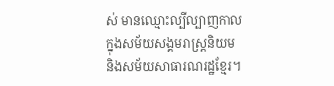ស់ មានឈ្មោះល្បីល្បាញកាលក្នុងសម័យសង្គមរាស្ត្រនិយម និងសម័យសាធារណរដ្ឋខ្មែរ។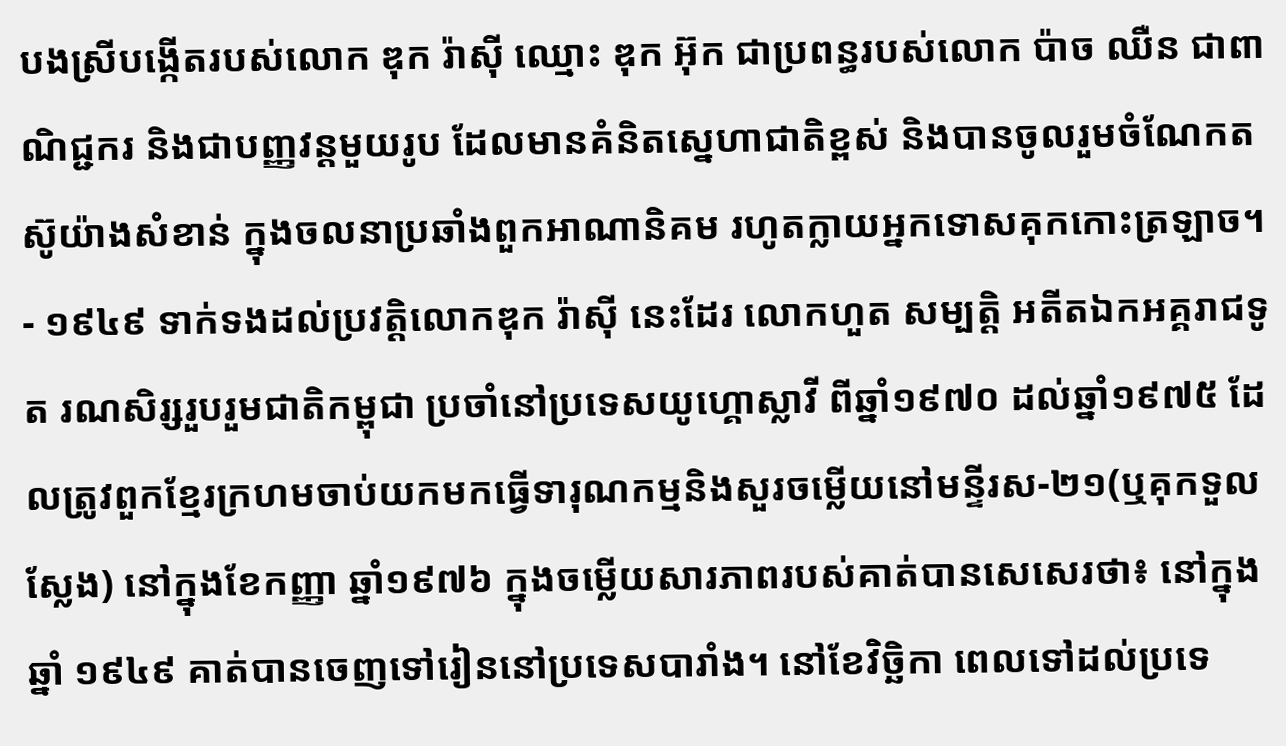បងស្រីបង្កើតរបស់លោក ឌុក រ៉ាស៊ី ឈ្មោះ ឌុក អ៊ុក ជាប្រពន្ធរបស់លោក ប៉ាច ឈឺន ជាពាណិជ្ជករ និងជាបញ្ញវន្តមួយរូប ដែលមានគំនិតស្នេហាជាតិខ្ពស់ និងបានចូលរួមចំណែកតស៊ូយ៉ាងសំខាន់ ក្នុងចលនាប្រឆាំងពួកអាណានិគម រហូតក្លាយអ្នកទោសគុកកោះត្រឡាច។
- ១៩៤៩ ទាក់ទងដល់ប្រវត្ដិលោកឌុក រ៉ាស៊ី នេះដែរ លោកហួត សម្បត្តិ អតីតឯកអគ្គរាជទូត រណសិរ្សរួបរួមជាតិកម្ពុជា ប្រចាំនៅប្រទេសយូហ្គោស្លាវី ពីឆ្នាំ១៩៧០ ដល់ឆ្នាំ១៩៧៥ ដែលត្រូវពួកខ្មែរក្រហមចាប់យកមកធ្វើទារុណកម្មនិងសួរចម្លើយនៅមន្ទីរស-២១(ឬគុកទួលស្លែង) នៅក្នុងខែកញ្ញា ឆ្នាំ១៩៧៦ ក្នុងចម្លើយសារភាពរបស់គាត់បានសេសេរថា៖ នៅក្នុងឆ្នាំ ១៩៤៩ គាត់បានចេញទៅរៀននៅប្រទេសបារាំង។ នៅខែវិច្ឆិកា ពេលទៅដល់ប្រទេ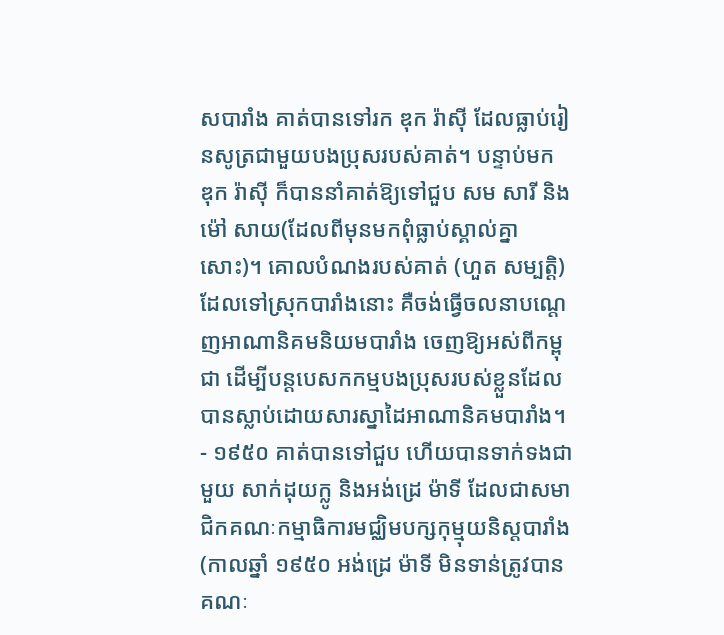សបារាំង គាត់បានទៅរក ឌុក រ៉ាស៊ី ដែលធ្លាប់រៀនសូត្រជាមួយបងប្រុសរបស់គាត់។ បន្ទាប់មក ឌុក រ៉ាស៊ី ក៏បាននាំគាត់ឱ្យទៅជួប សម សារី និង ម៉ៅ សាយ(ដែលពីមុនមកពុំធ្លាប់ស្គាល់គ្នាសោះ)។ គោលបំណងរបស់គាត់ (ហួត សម្បត្តិ) ដែលទៅស្រុកបារាំងនោះ គឺចង់ធ្វើចលនាបណ្តេញអាណានិគមនិយមបារាំង ចេញឱ្យអស់ពីកម្ពុជា ដើម្បីបន្តបេសកកម្មបងប្រុសរបស់ខ្លួនដែលបានស្លាប់ដោយសារស្នាដៃអាណានិគមបារាំង។
- ១៩៥០ គាត់បានទៅជួប ហើយបានទាក់ទងជាមួយ សាក់ដុយក្លូ និងអង់ដ្រេ ម៉ាទី ដែលជាសមាជិកគណៈកម្មាធិការមជ្ឈិមបក្សកុម្មុយនិស្តបារាំង (កាលឆ្នាំ ១៩៥០ អង់ដ្រេ ម៉ាទី មិនទាន់ត្រូវបានគណៈ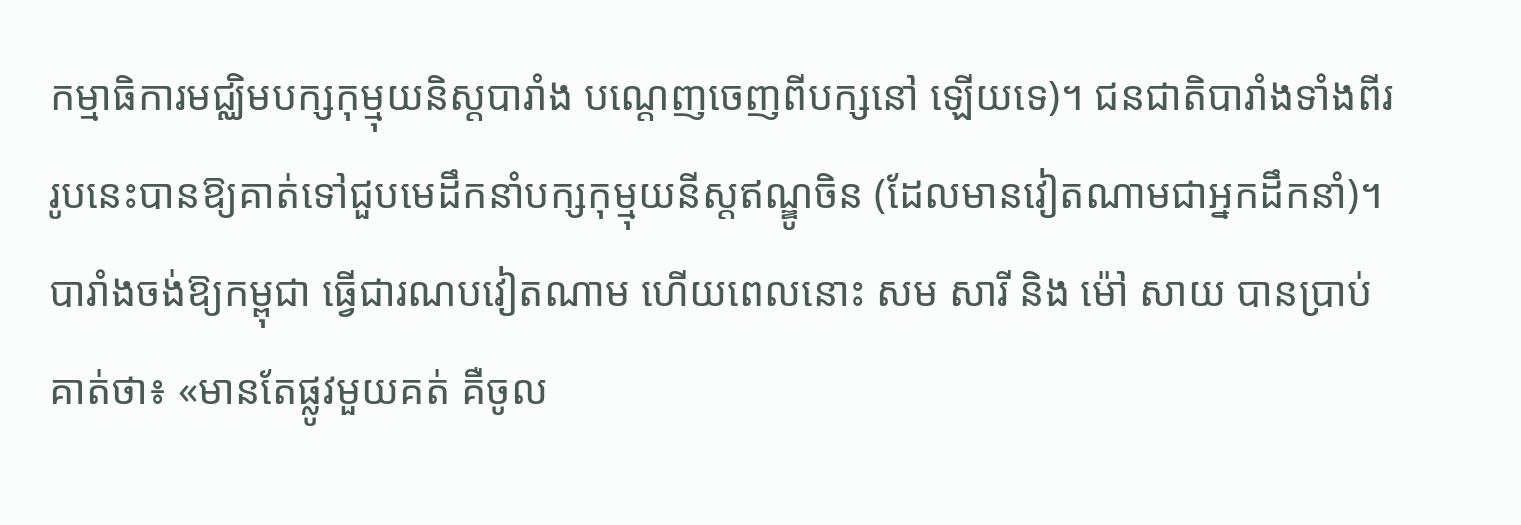កម្មាធិការមជ្ឈិមបក្សកុម្មុយនិស្តបារាំង បណ្តេញចេញពីបក្សនៅ ឡើយទេ)។ ជនជាតិបារាំងទាំងពីររូបនេះបានឱ្យគាត់ទៅជួបមេដឹកនាំបក្សកុម្មុយនីស្តឥណ្ឌូចិន (ដែលមានវៀតណាមជាអ្នកដឹកនាំ)។ បារាំងចង់ឱ្យកម្ពុជា ធ្វើជារណបវៀតណាម ហើយពេលនោះ សម សារី និង ម៉ៅ សាយ បានប្រាប់គាត់ថា៖ «មានតែផ្លូវមួយគត់ គឺចូល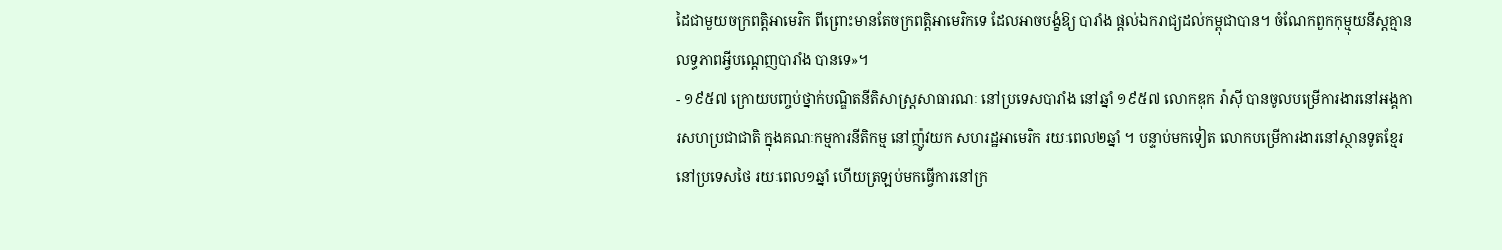ដៃជាមួយចក្រពត្តិអាមេរិក ពីព្រោះមានតែចក្រពត្តិអាមេរិកទេ ដែលអាចបង្ខំឱ្យ បារាំង ផ្តល់ឯករាជ្យដល់កម្ពុជាបាន។ ចំណែកពួកកុម្មុយនីស្តគ្មានលទ្ធភាពអ្វីបណ្តេញបារាំង បានទេ»។
- ១៩៥៧ ក្រោយបញ្ចប់ថ្នាក់បណ្ឌិតនីតិសាស្ត្រសាធារណៈ នៅប្រទេសបារាំង នៅឆ្នាំ ១៩៥៧ លោកឌុក រ៉ាស៊ី បានចូលបម្រើការងារនៅអង្គការសហប្រជាជាតិ ក្នុងគណៈកម្មការនីតិកម្ម នៅញ៉ូវយក សហរដ្ឋអាមេរិក រយៈពេល២ឆ្នាំ ។ បន្ទាប់មកទៀត លោកបម្រើការងារនៅស្ថានទូតខ្មែរ នៅប្រទេសថៃ រយៈពេល១ឆ្នាំ ហើយត្រឡប់មកធ្វើការនៅក្រ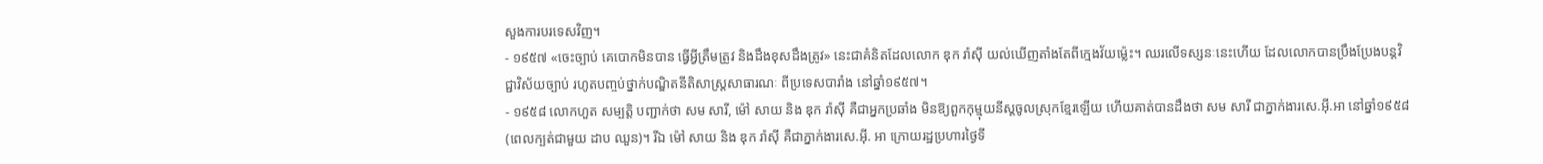សួងការបរទេសវិញ។
- ១៩៥៧ «ចេះច្បាប់ គេបោកមិនបាន ធ្វើអ្វីត្រឹមត្រូវ និងដឹងខុសដឹងត្រូវ» នេះជាគំនិតដែលលោក ឌុក រ៉ាស៊ី យល់ឃើញតាំងតែពីក្មេងវ័យម្ល៉េះ។ ឈរលើទស្សនៈនេះហើយ ដែលលោកបានប្រឹងប្រែងបន្តវិជ្ជាវិស័យច្បាប់ រហូតបញ្ចប់ថ្នាក់បណ្ឌិតនីតិសាស្ត្រសាធារណៈ ពីប្រទេសបារាំង នៅឆ្នាំ១៩៥៧។
- ១៩៥៨ លោកហួត សម្បត្តិ បញ្ជាក់ថា សម សារី, ម៉ៅ សាយ និង ឌុក រ៉ាស៊ី គឺជាអ្នកប្រឆាំង មិនឱ្យពួកកុម្មុយនីស្តចូលស្រុកខ្មែរឡើយ ហើយគាត់បានដឹងថា សម សារី ជាភ្នាក់ងារសេ.អ៊ី.អា នៅឆ្នាំ១៩៥៨ (ពេលក្បត់ជាមួយ ដាប ឈួន)។ រីឯ ម៉ៅ សាយ និង ឌុក រ៉ាស៊ី គឺជាភ្នាក់ងារសេ.អ៊ី. អា ក្រោយរដ្ឋប្រហារថ្ងៃទី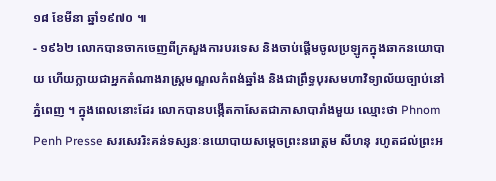១៨ ខែមីនា ឆ្នាំ១៩៧០ ៕
- ១៩៦២ លោកបានចាកចេញពីក្រសួងការបរទេស និងចាប់ផ្តើមចូលប្រឡូកក្នុងឆាកនយោបាយ ហើយក្លាយជាអ្នកតំណាងរាស្ត្រមណ្ឌលកំពង់ឆ្នាំង និងជាព្រឹទ្ធបុរសមហាវិទ្យាល័យច្បាប់នៅភ្នំពេញ ។ ក្នុងពេលនោះដែរ លោកបានបង្កើតកាសែតជាភាសាបារាំងមួយ ឈ្មោះថា Phnom Penh Presse សរសេររិះគន់ទស្សនៈនយោបាយសម្តេចព្រះនរោត្តម សីហនុ រហូតដល់ព្រះអ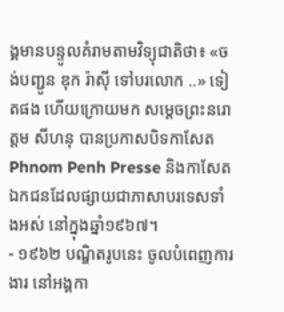ង្គមានបន្ទូលគំរាមតាមវិទ្យុជាតិថា៖ «ចង់បញ្ជូន ឌុក រ៉ាស៊ី ទៅបរលោក ..» ទៀតផង ហើយក្រោយមក សម្តេចព្រះនរោត្តម សីហនុ បានប្រកាសបិទកាសែត Phnom Penh Presse និងកាសែតឯកជនដែលផ្សាយជាភាសាបរទេសទាំងអស់ នៅក្នុងឆ្នាំ១៩៦៧។
- ១៩៦២ បណ្ឌិតរូបនេះ ចូលបំពេញការងារ នៅអង្គកា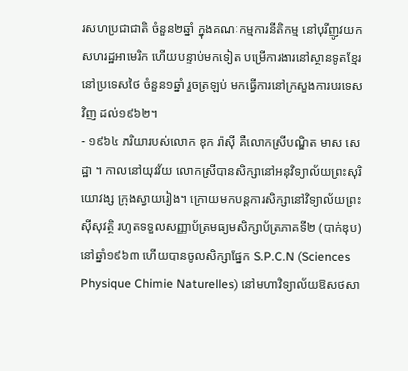រសហប្រជាជាតិ ចំនួន២ឆ្នាំ ក្នុងគណៈកម្មការនីតិកម្ម នៅបុរីញូវយក សហរដ្ឋអាមេរិក ហើយបន្ទាប់មកទៀត បម្រើការងារនៅស្ថានទូតខ្មែរនៅប្រទេសថៃ ចំនួន១ឆ្នាំ រួចត្រឡប់ មកធ្វើការនៅក្រសួងការបរទេសវិញ ដល់១៩៦២។
- ១៩៦៤ ភរិយារបស់លោក ឌុក រ៉ាស៊ី គឺលោកស្រីបណ្ឌិត មាស សេដ្ឋា ។ កាលនៅយុវវ័យ លោកស្រីបានសិក្សានៅអនុវិទ្យាល័យព្រះសុរិយោវង្ស ក្រុងស្វាយរៀង។ ក្រោយមកបន្តការសិក្សានៅវិទ្យាល័យព្រះស៊ីសុវត្ថិ រហូតទទួលសញ្ញាប័ត្រមធ្យមសិក្សាប័ត្រភាគទី២ (បាក់ឌុប) នៅឆ្នាំ១៩៦៣ ហើយបានចូលសិក្សាផ្នែក S.P.C.N (Sciences Physique Chimie Naturelles) នៅមហាវិទ្យាល័យឱសថសា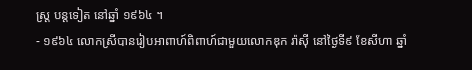ស្ត្រ បន្ដទៀត នៅឆ្នាំ ១៩៦៤ ។
- ១៩៦៤ លោកស្រីបានរៀបអាពាហ៍ពិពាហ៍ជាមួយលោកឌុក រ៉ាស៊ី នៅថ្ងៃទី៩ ខែសីហា ឆ្នាំ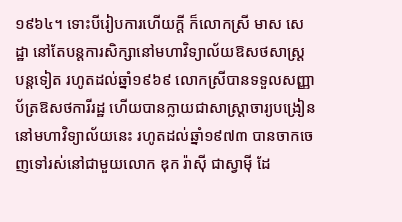១៩៦៤។ ទោះបីរៀបការហើយក្តី ក៏លោកស្រី មាស សេដ្ឋា នៅតែបន្តការសិក្សានៅមហាវិទ្យាល័យឱសថសាស្ត្រ បន្ដទៀត រហូតដល់ឆ្នាំ១៩៦៩ លោកស្រីបានទទួលសញ្ញាប័ត្រឱសថការីរដ្ឋ ហើយបានក្លាយជាសាស្រ្តាចារ្យបង្រៀននៅមហាវិទ្យាល័យនេះ រហូតដល់ឆ្នាំ១៩៧៣ បានចាកចេញទៅរស់នៅជាមួយលោក ឌុក រ៉ាស៊ី ជាស្វាម៉ី ដែ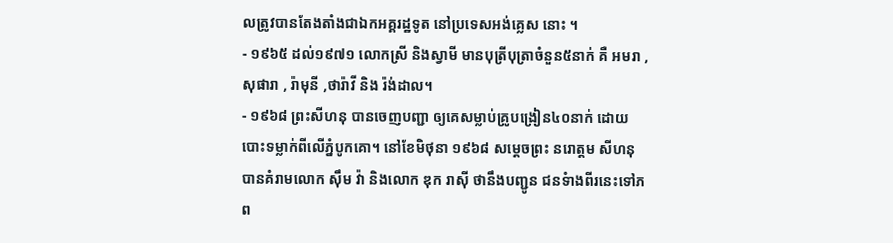លត្រូវបានតែងតាំងជាឯកអគ្គរដ្ឋទូត នៅប្រទេសអង់គ្លេស នោះ ។
- ១៩៦៥ ដល់១៩៧១ លោកស្រី និងស្វាមី មានបុត្រីបុត្រាចំនួន៥នាក់ គឺ អមរា , សុផារា , រ៉ាមុនី ,ថារ៉ាវី និង រ៉ង់ដាល។
- ១៩៦៨ ព្រះសីហនុ បានចេញបញ្ជា ឲ្យគេសម្លាប់គ្រូបង្រៀន៤០នាក់ ដោយបោះទម្លាក់ពីលើភ្នំបូកគោ។ នៅខែមិថុនា ១៩៦៨ សម្តេចព្រះ នរោត្តម សីហនុ បានគំរាមលោក ស៊ឹម វ៉ា និងលោក ឌុក រាស៊ី ថានឹងបញ្ជូន ជនទំាងពីរនេះទៅភព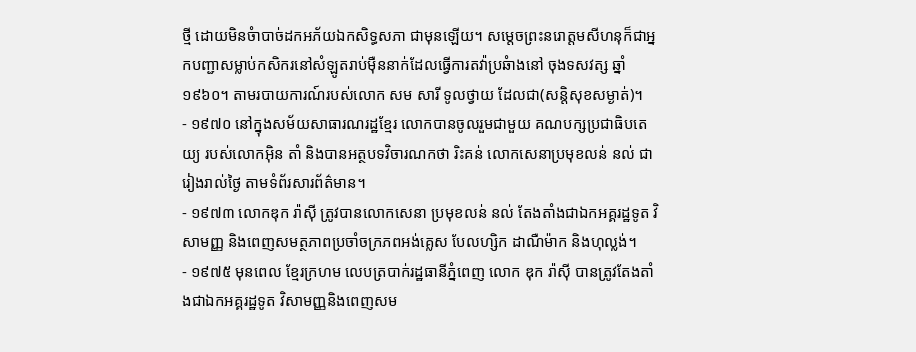ថ្មី ដោយមិនចំាបាច់ដកអភ័យឯកសិទ្ធសភា ជាមុនឡើយ។ សម្តេចព្រះនរោត្តមសីហនុក៏ជាអ្នកបញ្ជាសម្លាប់កសិករនៅសំឡូតរាប់ម៉ឺននាក់ដែលធ្វើការតវ៉ាប្រឆំាងនៅ ចុងទសវត្ស ឆ្នាំ១៩៦០។ តាមរបាយការណ៍របស់លោក សម សារី ទូលថ្វាយ ដែលជា(សន្តិសុខសម្ងាត់)។
- ១៩៧០ នៅក្នុងសម័យសាធារណរដ្ឋខ្មែរ លោកបានចូលរួមជាមួយ គណបក្សប្រជាធិបតេយ្យ របស់លោកអ៊ិន តាំ និងបានអត្ថបទវិចារណកថា រិះគន់ លោកសេនាប្រមុខលន់ នល់ ជារៀងរាល់ថ្ងៃ តាមទំព័រសារព័ត៌មាន។
- ១៩៧៣ លោកឌុក រ៉ាស៊ី ត្រូវបានលោកសេនា ប្រមុខលន់ នល់ តែងតាំងជាឯកអគ្គរដ្ឋទូត វិសាមញ្ញ និងពេញសមត្ថភាពប្រចាំចក្រភពអង់គ្លេស បែលហ្សិក ដាណឺម៉ាក និងហុល្លង់។
- ១៩៧៥ មុនពេល ខ្មែរក្រហម លេបត្របាក់រដ្ឋធានីភ្នំពេញ លោក ឌុក រ៉ាស៊ី បានត្រូវតែងតាំងជាឯកអគ្គរដ្ឋទូត វិសាមញ្ញនិងពេញសម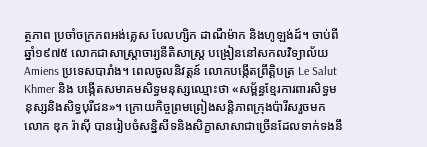ត្ថភាព ប្រចាំចក្រភពអង់គ្លេស បែលហ្សិក ដាណឺម៉ាក និងហូឡង់ដ៍។ ចាប់ពីឆ្នាំ១៩៧៥ លោកជាសាស្ត្រាចារ្យនីតិសាស្ត្រ បង្រៀននៅសកលវិទ្យាល័យ Amiens ប្រទេសបារាំង។ ពេលចូលនិវត្តន៍ លោកបង្កើតព្រឹត្តិបត្រ Le Salut Khmer និង បង្កើតសមាគមសិទ្ធមនុស្សឈ្មោះថា «សម្ព័ន្ធខ្មែរការពារសិទ្ធមនុស្សនិងសិទ្ធបុរីជន»។ ក្រោយកិច្ចព្រមព្រៀងសន្តិភាពក្រុងប៉ារីសរួចមក លោក ឌុក រ៉ាស៊ី បានរៀបចំសន្និសីទនិងសិក្ខាសាសាជាច្រើនដែលទាក់ទងនឹ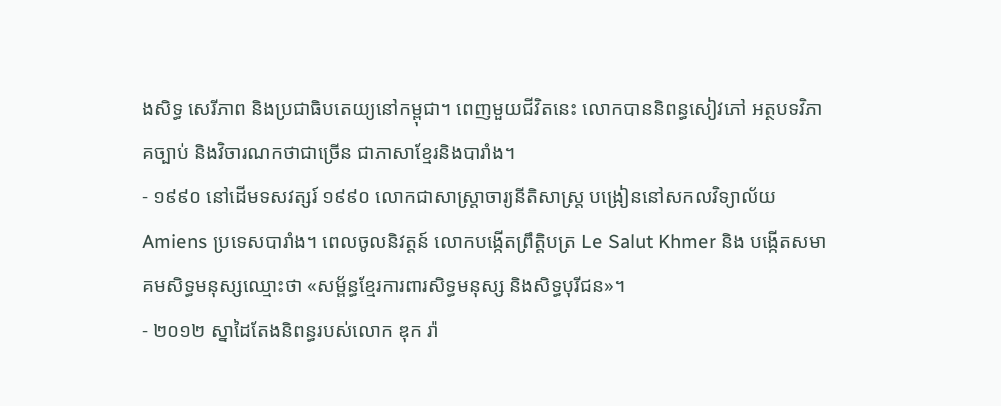ងសិទ្ធ សេរីភាព និងប្រជាធិបតេយ្យនៅកម្ពុជា។ ពេញមួយជីវិតនេះ លោកបាននិពន្ធសៀវភៅ អត្ថបទវិភាគច្បាប់ និងវិចារណកថាជាច្រើន ជាភាសាខ្មែរនិងបារាំង។
- ១៩៩០ នៅដើមទសវត្សរ៍ ១៩៩០ លោកជាសាស្ត្រាចារ្យនីតិសាស្ត្រ បង្រៀននៅសកលវិទ្យាល័យ Amiens ប្រទេសបារាំង។ ពេលចូលនិវត្តន៍ លោកបង្កើតព្រឹត្តិបត្រ Le Salut Khmer និង បង្កើតសមាគមសិទ្ធមនុស្សឈ្មោះថា «សម្ព័ន្ធខ្មែរការពារសិទ្ធមនុស្ស និងសិទ្ធបុរីជន»។
- ២០១២ ស្នាដៃតែងនិពន្ធរបស់លោក ឌុក រ៉ា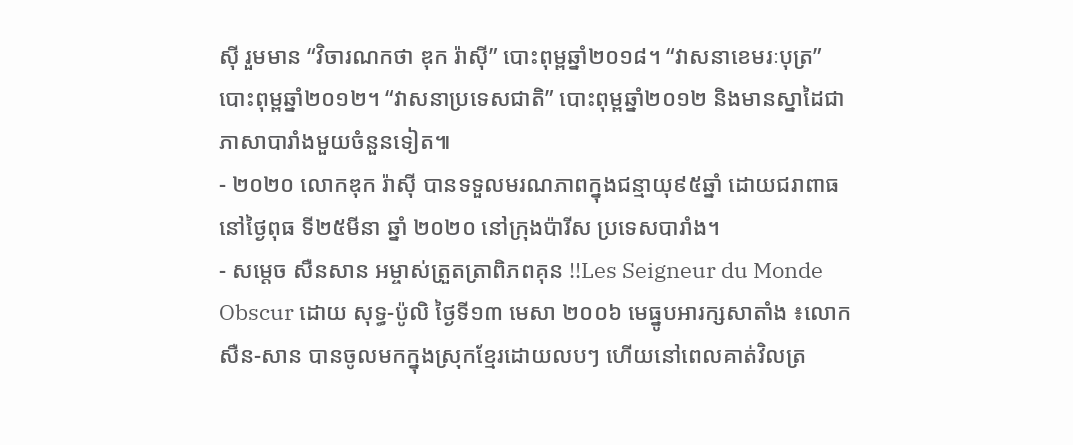ស៊ី រួមមាន “វិចារណកថា ឌុក រ៉ាស៊ី” បោះពុម្ពឆ្នាំ២០១៨។ “វាសនាខេមរៈបុត្រ” បោះពុម្ពឆ្នាំ២០១២។ “វាសនាប្រទេសជាតិ” បោះពុម្ពឆ្នាំ២០១២ និងមានស្នាដៃជាភាសាបារាំងមួយចំនួនទៀត៕
- ២០២០ លោកឌុក រ៉ាស៊ី បានទទួលមរណភាពក្នុងជន្មាយុ៩៥ឆ្នាំ ដោយជរាពាធ នៅថ្ងៃពុធ ទី២៥មីនា ឆ្នាំ ២០២០ នៅក្រុងប៉ារីស ប្រទេសបារាំង។
- សម្តេច សឺនសាន អម្ចាស់ត្រួតត្រាពិភពគុន !!Les Seigneur du Monde Obscur ដោយ សុទ្ធ-ប៉ូលិ ថ្ងៃទី១៣ មេសា ២០០៦ មេធ្នូបអារក្សសាតាំង ៖លោក សឺន-សាន បានចូលមកក្នុងស្រុកខ្មែរដោយលបៗ ហើយនៅពេលគាត់វិលត្រ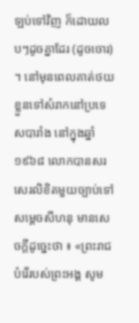ឡប់ទៅវិញ ក៏ដោយលបៗដូចគ្នាដែរ (ដូចចោរ) ។ នៅមុនពេលគាត់ថយខ្លួនទៅសំរាកនៅប្រទេសបារាំង នៅក្នុងឆ្នាំ ១៩៦៨ លោកបានសរសេរលិខិតមួយច្បាប់ទៅសម្តេចសីហនុ មានសេចក្តីដូច្នេះថា ៖ «ព្រះរាជបំរើរបស់ព្រះអង្គ សូម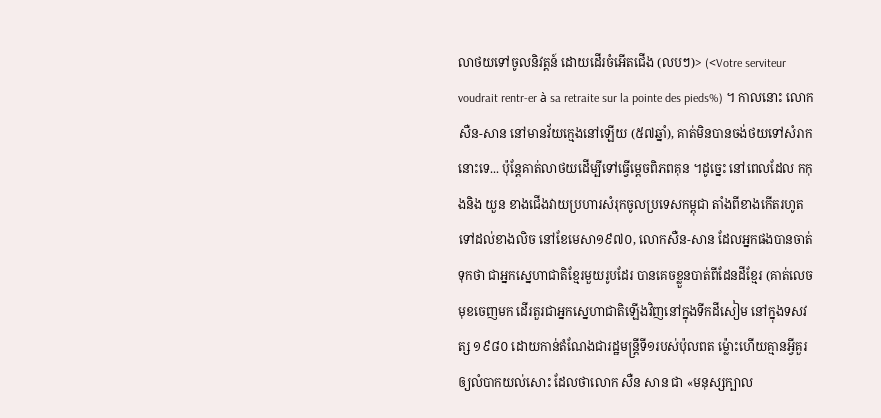លាថយទៅចូលនិវត្តន៍ ដោយដើរចំអើតជើង (លបៗ)> (<Votre serviteur voudrait rentr-er à sa retraite sur la pointe des pieds%) ។ កាលនោះ លោក សឺន-សាន នៅមានវ័យក្មេងនៅឡើយ (៥៧ឆ្នាំ), គាត់មិនបានចង់ថយទៅសំរាកនោះទេ... ប៉ុន្តែគាត់លាថយដើម្បីទៅធ្វើម្ដេចពិភពគុន ។ដូច្នេះ នៅពេលដែល កកុងនិង យួន ខាងជើងវាយប្រហារសំរុកចូលប្រទេសកម្ពុជា តាំងពីខាងកើតរហូតទៅដល់ខាងលិច នៅខែមេសា១៩៧០, លោកសឺន-សាន ដែលអ្នកផងបានចាត់ទុកថា ជាអ្នកស្នេហាជាតិខ្មែរមួយរូបដែរ បានគេចខ្លួនបាត់ពីដែនដីខ្មែរ (គាត់លេចមុខចេញមក ដើរតួរជាអ្នកស្នេហាជាតិឡើងវិញនៅក្នុងទីកដីសៀម នៅក្នុងទសវត្ស ១៩៨០ ដោយកាន់តំណែងជារដ្ឋមន្ត្រីទី១របស់ប៉ុលពត ម្ល៉ោះហើយគ្មានអ្វីគួរឲ្យលំបាកយល់សោះ ដែលថាលោក សឺន សាន ជា «មនុស្សក្បាល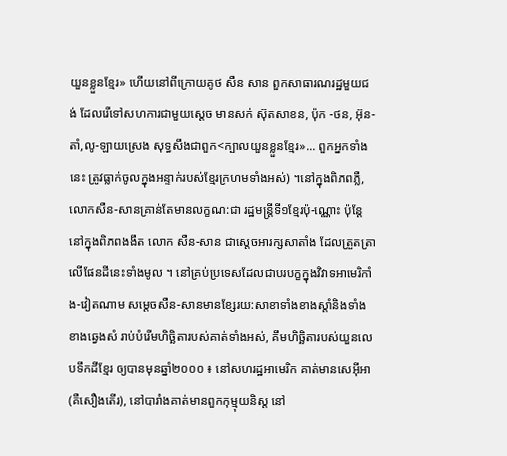យួនខ្លួនខ្មែរ» ហើយនៅពីក្រោយគូថ សឺន សាន ពួកសាធារណរដ្ឋមួយជង់ ដែលរើទៅសហការជាមួយស្ដេច មានសក់ ស៊ុតសាខន, ប៉ុក -ថន, អ៊ុន-តាំ,លូ-ឡាយស្រេង សុទ្ធសឹងជាពួក<ក្បាលយួនខ្លួនខ្មែរ»... ពួកអ្នកទាំងនេះ ត្រូវធ្លាក់ចូលក្នុងអន្ទាក់របស់ខ្មែរក្រហមទាំងអស់) ។នៅក្នុងពិភពភ្លឺ, លោកសឺន-សានគ្រាន់តែមានលក្ខណ:ជា រដ្ឋមន្ត្រីទី១ខ្មែរប៉ុ-ណ្ណោះ ប៉ុន្តែនៅក្នុងពិភពងងឹត លោក សឺន-សាន ជាស្តេចអារក្សសាតាំង ដែលត្រួតត្រាលើផែនដីនេះទាំងមូល ។ នៅគ្រប់ប្រទេសដែលជាបរបក្ខក្នុងវិវាទអាមេរិកាំង-វៀតណាម សម្តេចសឺន-សានមានខ្សែរយ:សាខាទាំងខាងស្តាំនិងទាំងខាងឆ្វេងសំ រាប់បំរើមហិច្ឆិតារបស់គាត់ទាំងអស់, គឹមហិច្ឆិតារបស់យួនលេបទឹកដីខ្មែរ ឲ្យបានមុនឆ្នាំ២០០០ ៖ នៅសហរដ្ឋអាមេរិក គាត់មានសេអ៊ីអា (គឺសឿងតើរ), នៅបារាំងគាត់មានពួកកុម្មុយនិស្ត នៅ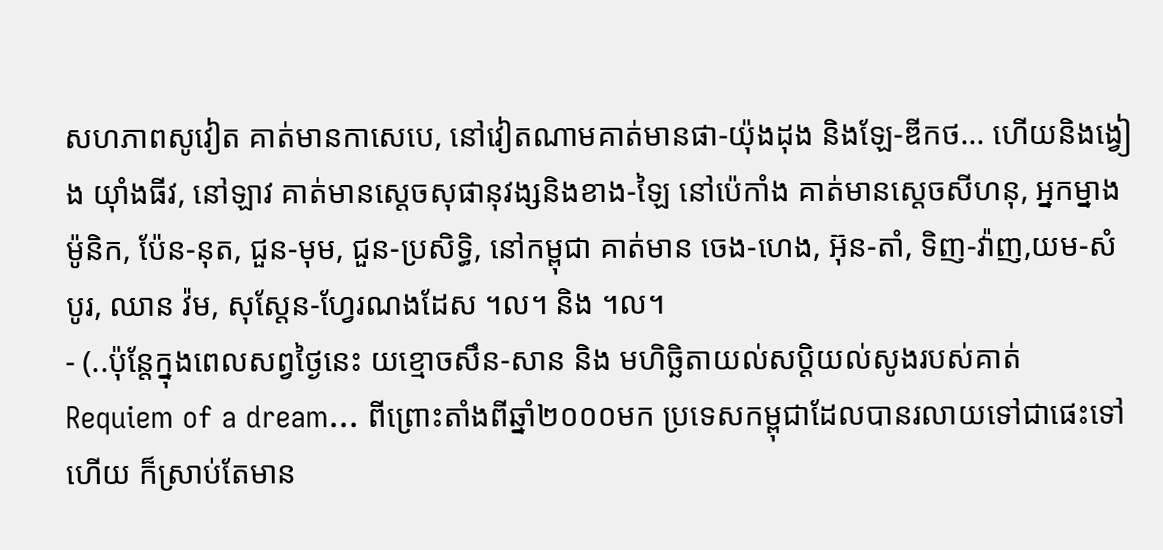សហភាពសូវៀត គាត់មានកាសេបេ, នៅវៀតណាមគាត់មានផា-យ៉ុងដុង និងឡែ-ឌីកថ... ហើយនិងង្វៀង យ៉ាំងធីវ, នៅឡាវ គាត់មានស្ដេចសុផានុវង្សនិងខាង-ឡៃ នៅប៉េកាំង គាត់មានស្តេចសីហនុ, អ្នកម្នាងម៉ូនិក, ប៉ែន-នុត, ជួន-មុម, ជួន-ប្រសិទ្ធិ, នៅកម្ពុជា គាត់មាន ចេង-ហេង, អ៊ុន-តាំ, ទិញ-វ៉ាញ,យម-សំបូរ, ឈាន វ៉ម, សុស្តែន-ហ្វែរណងដែស ។ល។ និង ។ល។
- (..ប៉ុន្តែក្នុងពេលសព្វថ្ងៃនេះ យខ្មោចសឹន-សាន និង មហិច្ឆិតាយល់សប្តិយល់សូងរបស់គាត់ Requiem of a dream... ពីព្រោះតាំងពីឆ្នាំ២០០០មក ប្រទេសកម្ពុជាដែលបានរលាយទៅជាផេះទៅហើយ ក៏ស្រាប់តែមាន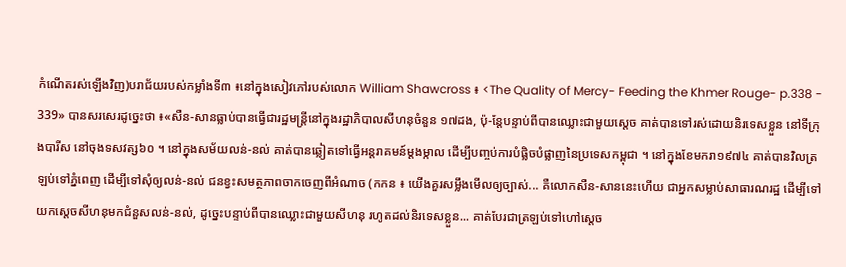កំណើតរស់ឡើងវិញ)បរាជ័យរបស់កម្លាំងទី៣ ៖នៅក្នុងសៀវភៅរបស់លោក William Shawcross ៖ <The Quality of Mercy- Feeding the Khmer Rouge- p.338 - 339» បានសរសេរដូច្នេះថា ៖«សឺន-សានធ្លាប់បានធ្វើជារដ្ឋមន្ត្រីនៅក្នុងរដ្ឋាភិបាលសីហនុចំនួន ១៧ដង, ប៉ុ-ន្តែបន្ទាប់ពីបានឈ្លោះជាមួយស្ដេច គាត់បានទៅរស់ដោយនិរទេសខ្លួន នៅទីក្រុងបារីស នៅចុងទសវត្ស៦០ ។ នៅក្នុងសម័យលន់-នល់ គាត់បានឆ្លៀតទៅធ្វើអន្តរាគមន៍ម្តងម្កាល ដើម្បីបញ្ចប់ការបំផ្លិចបំផ្លាញនៃប្រទេសកម្ពុជា ។ នៅក្នុងខែមករា១៩៧៤ គាត់បានវិលត្រឡប់ទៅភ្នំពេញ ដើម្បីទៅសុំឲ្យលន់-នល់ ជនខ្វះសមត្ថភាពចាកចេញពីអំណាច (កកន ៖ យើងគួរសម្លឹងមើលឲ្យច្បាស់... គឺលោកសឺន-សាននេះហើយ ជាអ្នកសម្លាប់សាធារណរដ្ឋ ដើម្បីទៅយកស្តេចសីហនុមកជំនួសលន់-នល់, ដូច្នេះបន្ទាប់ពីបានឈ្លោះជាមួយសីហនុ រហូតដល់និរទេសខ្លួន... គាត់បែរជាត្រឡប់ទៅហៅស្តេច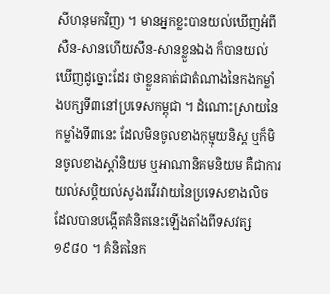សីហនុមកវិញ) ។ មានអ្នកខ្លះបានយល់ឃើញអំពីសឺន-សានហើយសឹន-សានខ្លួនឯង ក៏បានយល់ឃើញដូច្នោះដែរ ថាខ្លួនគាត់ជាតំណាងនៃកងកម្លាំងបក្សទី៣នៅប្រទេសកម្ពុជា ។ ដំណោះស្រាយនៃកម្លាំងទី៣នេះ ដែលមិនចូលខាងកុម្មុយនិស្ត ឬក៏មិនចូលខាងស្តាំនិយម ឬអាណានិគមនិយម គឺជាការយល់សប្តិយល់សូងរវើរវាយនៃប្រទេសខាងលិច ដែលបានបង្កើតគំនិតនេះឡើងតាំងពីទសវត្ស១៩៨០ ។ គំនិតនៃក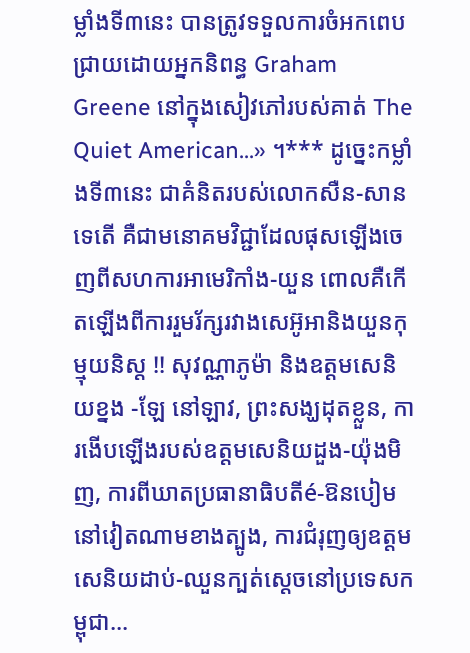ម្លាំងទី៣នេះ បានត្រូវទទួលការចំអកពេបជ្រាយដោយអ្នកនិពន្ធ Graham Greene នៅក្នុងសៀវភៅរបស់គាត់ The Quiet American...» ។*** ដូច្នេះកម្លាំងទី៣នេះ ជាគំនិតរបស់លោកសឺន-សានទេតើ គឺជាមនោគមវិជ្ជាដែលផុសឡើងចេញពីសហការអាមេរិកាំង-យួន ពោលគឺកើតឡើងពីការរួមរ័ក្សរវាងសេអ៊ូអានិងយួនកុម្មុយនិស្ត !! សុវណ្ណាភូម៉ា និងឧត្តមសេនិយខ្នង -ឡែ នៅឡាវ, ព្រះសង្ឃដុតខ្លួន, ការងើបឡើងរបស់ឧត្តមសេនិយដួង-យ៉ុងមិញ, ការពីឃាតប្រធានាធិបតីé-ឱនបៀមនៅវៀតណាមខាងត្បូង, ការជំរុញឲ្យឧត្តមសេនិយដាប់-ឈួនក្បត់ស្តេចនៅប្រទេសកម្ពុជា...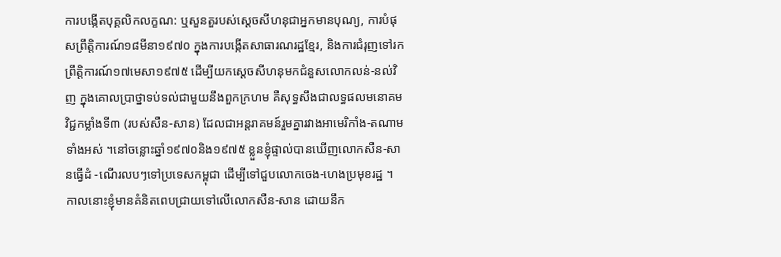ការបង្កើតបុគ្គលិកលក្ខណ: ឬសួនតួរបស់ស្តេចសីហនុជាអ្នកមានបុណ្យ, ការបំផុសព្រឹត្តិការណ៍១៨មីនា១៩៧០ ក្នុងការបង្កើតសាធារណរដ្ឋខ្មែរ, និងការជំរុញទៅរកព្រឹត្តិការណ៍១៧មេសា១៩៧៥ ដើម្បីយកស្តេចសីហនុមកជំនួសលោកលន់-នល់វិញ ក្នុងគោលប្រាថ្នាទប់ទល់ជាមួយនឹងពួកក្រហម គឺសុទ្ធសឹងជាលទ្ធផលមនោគមវិជ្ជកម្លាំងទី៣ (របស់សឺន-សាន) ដែលជាអន្តរាគមន៍រួមគ្នារវាងអាមេរិកាំង-តណាមទាំងអស់ ។នៅចន្លោះឆ្នាំ១៩៧០និង១៩៧៥ ខ្លួនខ្ញុំផ្ទាល់បានឃើញលោកសឺន-សានធ្វើដំ -ណើរលបៗទៅប្រទេសកម្ពុជា ដើម្បីទៅជួបលោកចេង-ហេងប្រមុខរដ្ឋ ។ កាលនោះខ្ញុំមានគំនិតពេបជ្រាយទៅលើលោកសឺន-សាន ដោយនឹក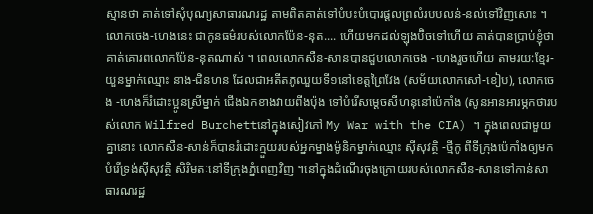ស្មានថា គាត់ទៅសុំបុណ្យសាធារណរដ្ឋ តាមពិតគាត់ទៅបំបះបំបោរផ្តលព្រលំរបបលន់-នល់ទៅវិញសោះ ។ លោកចេង-ហេងនេះ ជាកូនធម៌របស់លោកប៉ែន-នុត.... ហើយមកដល់ឡុងប៊ិចទៅហើយ គាត់បានប្រាប់ខ្ញុំថា គាត់គោរពលោកប៉ែន-នុតណាស់ ។ ពេលលោកសឺន-សានបានជួបលោកចេង -ហេងរួចហើយ តាមរយ:ខ្មែរ-យួនម្នាក់ឈ្មោះ នាង-ជិនហន ដែលជាអតីតភូឈួយទី១នៅខេត្តព្រៃវែង (សម័យលោកសៅ-ខៀប), លោកចេង -ហេងក៏រំដោះប្អូនស្រីម្នាក់ ជើងឯកខាងវាយពីងប៉ុង ទៅបំរើសម្តេចសីហនុនៅប៉េកាំង (សូនអានអារម្ភកថារបស់លោក Wilfred Burchettនៅក្នុងសៀវភៅ My War with the CIA) ។ ក្នុងពេលជាមួយគ្នានោះ លោកសឺន-សាន់ក៏បានរំដោះក្មួយរបស់អ្នកម្នាងម៉ូនិកម្នាក់ឈ្មោះ ស៊ីសុវត្ថិ -ថ្មីកូ ពីទីក្រុងប៉េកាំងឲ្យមកបំរើទ្រង់ស៊ីសុវត្ថិ សិរិមតៈនៅទីក្រុងភ្នំពេញវិញ ។នៅក្នុងដំណើរចុងក្រោយរបស់លោកសឺន-សានទៅកាន់សាធារណរដ្ឋ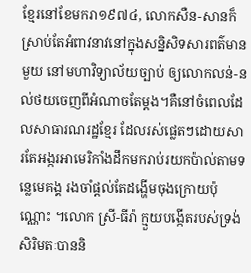ខ្មែរនៅខែមករា១៩៧៤, លោកសឺន-សានក៏ស្រាប់តែអំពាវនាវនៅក្នុងសន្និសិទសារពត៌មានមួយ នៅមហាវិទ្យាល័យច្បាប់ ឲ្យលោកលន់-នល់ថយចេញពីអំណាចតែម្តង។គឺនៅចំពេលដែលសាធារណរដ្ឋខ្មែរ ដែលរស់ផ្លេតៗដោយសារតែអង្ករអាមេរិកាំងដឹកមករាប់រយកប៉ាល់តាមទន្លេមេគង្គ រងចាំផ្តល់តែដង្ហើមចុងក្រោយប៉ុណ្ណោះ ។លោក ស្រី-ធីរ៉ា ក្មួយបង្កើតរបស់ទ្រង់សិរិមតៈបាននិ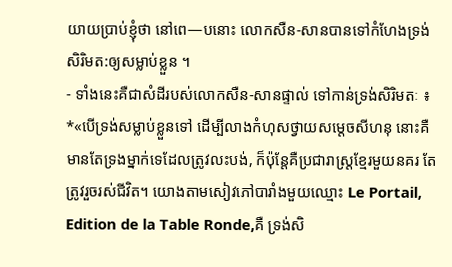យាយប្រាប់ខ្ញុំថា នៅពេ—បនោះ លោកសឺន-សានបានទៅកំហែងទ្រង់សិរិមត:ឲ្យសម្លាប់ខ្លួន ។
- ទាំងនេះគឺជាសំដីរបស់លោកសឺន-សានផ្ទាល់ ទៅកាន់ទ្រង់សិរិមតៈ ៖ *«បើទ្រង់សម្លាប់ខ្លួនទៅ ដើម្បីលាងកំហុសថ្វាយសម្តេចសីហនុ នោះគឺមានតែទ្រងម្នាក់ទេដែលត្រូវលះបង់, ក៏ប៉ុន្តែគឺប្រជារាស្ត្រខ្មែរមួយនគរ តែត្រូវរួចរស់ជីវិត។ យោងតាមសៀវភៅបារាំងមួយឈ្មោះ Le Portail, Edition de la Table Ronde,គឺ ទ្រង់សិ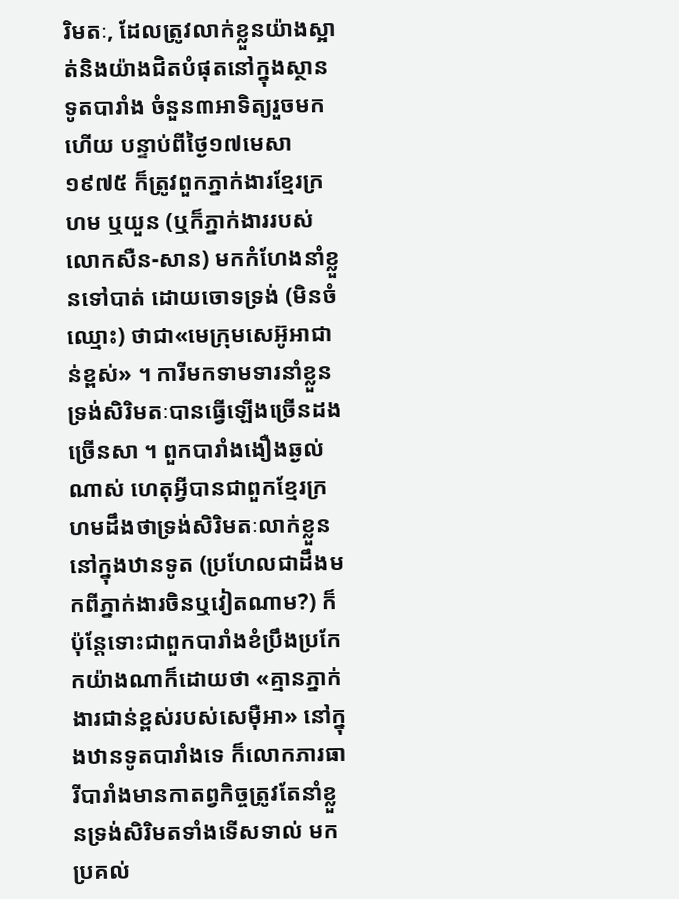រិមតៈ, ដែលត្រូវលាក់ខ្លួនយ៉ាងស្អាត់និងយ៉ាងជិតបំផុតនៅក្នុងស្ថានទូតបារាំង ចំនួន៣អាទិត្យរួចមកហើយ បន្ទាប់ពីថ្ងៃ១៧មេសា១៩៧៥ ក៏ត្រូវពួកភ្នាក់ងារខ្មែរក្រហម ឬយួន (ឬក៏ភ្នាក់ងាររបស់លោកសឺន-សាន) មកកំហែងនាំខ្លួនទៅបាត់ ដោយចោទទ្រង់ (មិនចំឈ្មោះ) ថាជា«មេក្រុមសេអ៊ូអាជាន់ខ្ពស់» ។ ការីមកទាមទារនាំខ្លួនទ្រង់សិរិមតៈបានធ្វើឡើងច្រើនដងច្រើនសា ។ ពួកបារាំងងឿងឆ្ងល់ណាស់ ហេតុអ្វីបានជាពួកខ្មែរក្រហមដឹងថាទ្រង់សិរិមតៈលាក់ខ្លួននៅក្នុងឋានទូត (ប្រហែលជាដឹងមកពីភ្នាក់ងារចិនឬវៀតណាម?) ក៏ប៉ុន្តែទោះជាពួកបារាំងខំប្រឹងប្រកែកយ៉ាងណាក៏ដោយថា «គ្មានភ្នាក់ងារជាន់ខ្ពស់របស់សេម៉ឺអា» នៅក្នុងឋានទូតបារាំងទេ ក៏លោកភារធារីបារាំងមានកាតព្វកិច្ចត្រូវតែនាំខ្លួនទ្រង់សិរិមតទាំងទើសទាល់ មកប្រគល់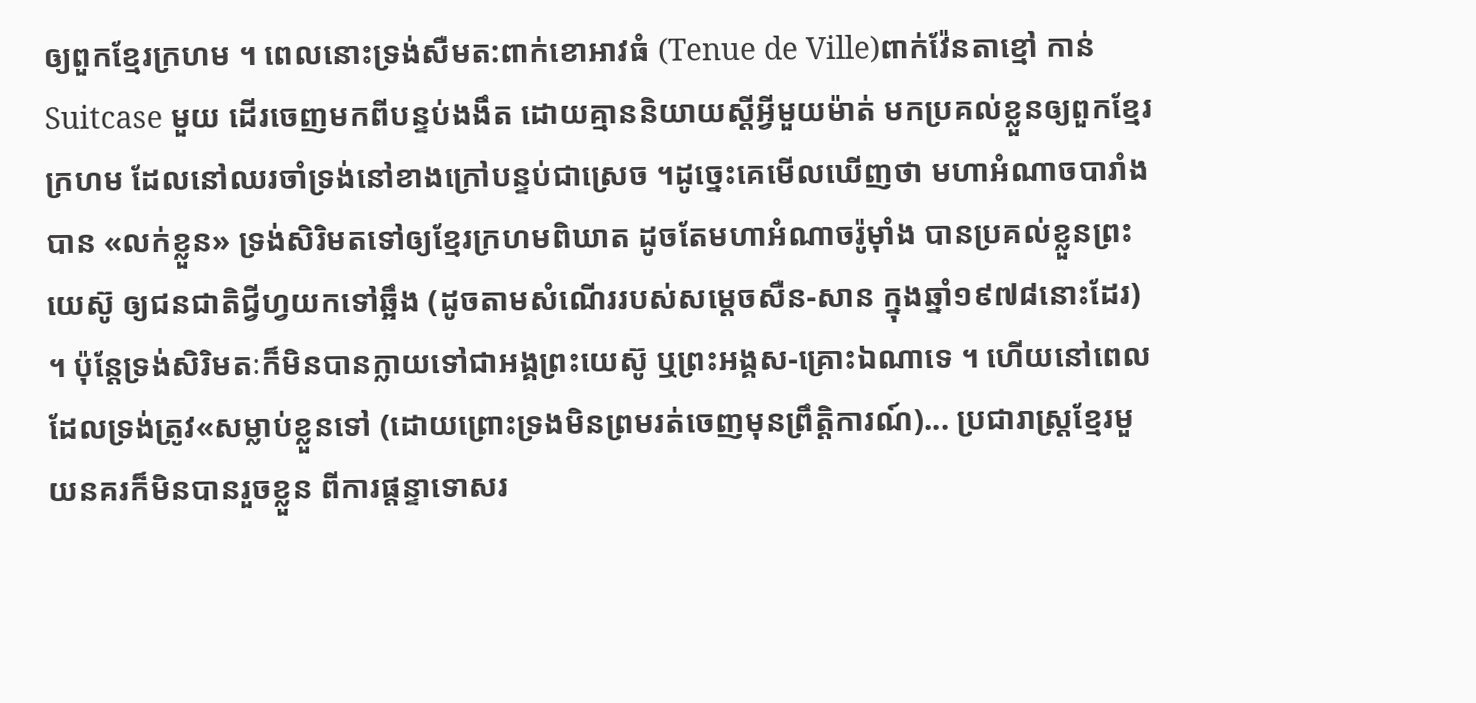ឲ្យពួកខ្មែរក្រហម ។ ពេលនោះទ្រង់សឺមត:ពាក់ខោអាវធំ (Tenue de Ville)ពាក់វ៉ែនតាខ្មៅ កាន់ Suitcase មួយ ដើរចេញមកពីបន្ទប់ងងឹត ដោយគ្មាននិយាយស្តីអ្វីមួយម៉ាត់ មកប្រគល់ខ្លួនឲ្យពួកខ្មែរក្រហម ដែលនៅឈរចាំទ្រង់នៅខាងក្រៅបន្ទប់ជាស្រេច ។ដូច្នេះគេមើលឃើញថា មហាអំណាចបារាំងបាន «លក់ខ្លួន» ទ្រង់សិរិមតទៅឲ្យខ្មែរក្រហមពិឃាត ដូចតែមហាអំណាចរ៉ូម៉ាំង បានប្រគល់ខ្លួនព្រះយេស៊ូ ឲ្យជនជាតិជ្វីហ្វយកទៅឆ្អឹង (ដូចតាមសំណើររបស់សម្តេចសឺន-សាន ក្នុងឆ្នាំ១៩៧៨នោះដែរ) ។ ប៉ុន្តែទ្រង់សិរិមតៈក៏មិនបានក្លាយទៅជាអង្គព្រះយេស៊ូ ឬព្រះអង្គស-គ្រោះឯណាទេ ។ ហើយនៅពេលដែលទ្រង់ត្រូវ«សម្លាប់ខ្លួនទៅ (ដោយព្រោះទ្រងមិនព្រមរត់ចេញមុនព្រឹត្តិការណ៍)... ប្រជារាស្រ្តខ្មែរមួយនគរក៏មិនបានរួចខ្លួន ពីការផ្តន្ទាទោសរ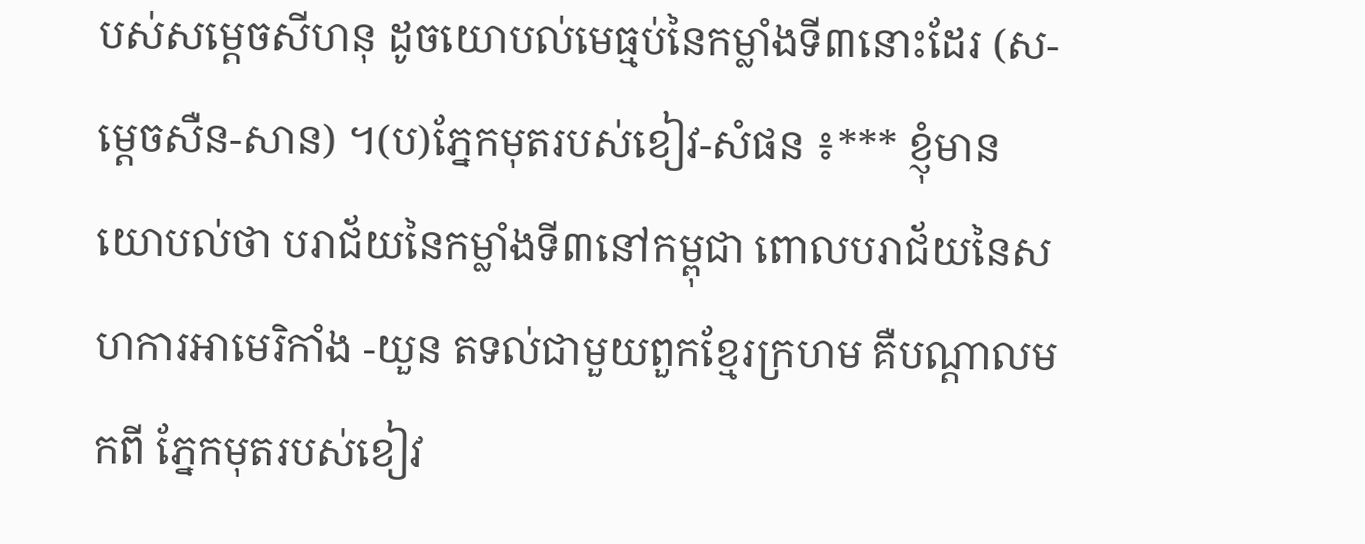បស់សម្តេចសីហនុ ដូចយោបល់មេធ្មប់នៃកម្លាំងទី៣នោះដែរ (ស-ម្តេចសឺន-សាន) ។(ប)ភ្នែកមុតរបស់ខៀវ-សំផន ៖*** ខ្ញុំមានយោបល់ថា បរាជ័យនៃកម្លាំងទី៣នៅកម្ពុជា ពោលបរាជ័យនៃសហការអាមេរិកាំង -យួន តទល់ជាមួយពួកខ្មែរក្រហម គឺបណ្តាលមកពី ភ្នែកមុតរបស់ខៀវ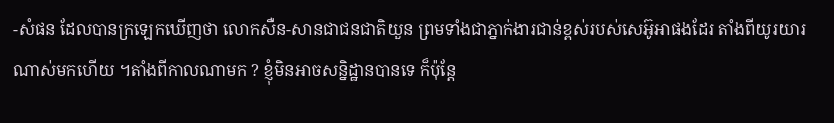-សំផន ដែលបានក្រឡេកឃើញថា លោកសឺន-សានជាជនជាតិយួន ព្រមទាំងជាភ្នាក់ងារជាន់ខ្ពស់របស់សេអ៊ូអាផងដែរ តាំងពីយូរយារណាស់មកហើយ ។តាំងពីកាលណាមក ? ខ្ញុំមិនអាចសន្និដ្ឋានបានទេ ក៏ប៉ុន្តែ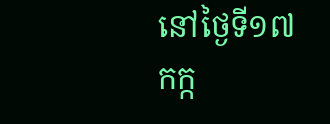នៅថ្ងៃទី១៧កក្ក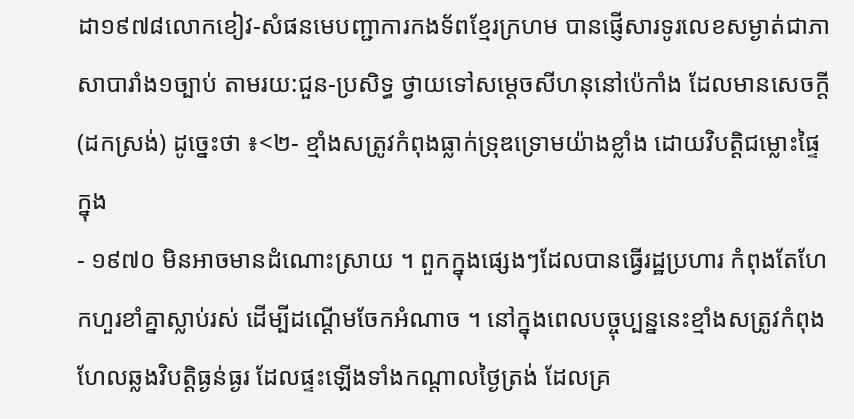ដា១៩៧៨លោកខៀវ-សំផនមេបញ្ជាការកងទ័ពខ្មែរក្រហម បានផ្ញើសារទូរលេខសម្ងាត់ជាភាសាបារាំង១ច្បាប់ តាមរយ:ជួន-ប្រសិទ្ធ ថ្វាយទៅសម្តេចសីហនុនៅប៉េកាំង ដែលមានសេចក្តី (ដកស្រង់) ដូច្នេះថា ៖<២- ខ្មាំងសត្រូវកំពុងធ្លាក់ទ្រុឌទ្រោមយ៉ាងខ្លាំង ដោយវិបត្តិជម្លោះផ្ទៃក្នុង
- ១៩៧០ មិនអាចមានដំណោះស្រាយ ។ ពួកក្នុងផ្សេងៗដែលបានធ្វើរដ្ឋប្រហារ កំពុងតែហែកហួរខាំគ្នាស្លាប់រស់ ដើម្បីដណ្តើមចែកអំណាច ។ នៅក្នុងពេលបច្ចុប្បន្ននេះខ្មាំងសត្រូវកំពុងហែលឆ្លងវិបត្តិធ្ងន់ធ្ងរ ដែលផ្ទះឡើងទាំងកណ្តាលថ្ងៃត្រង់ ដែលគ្រ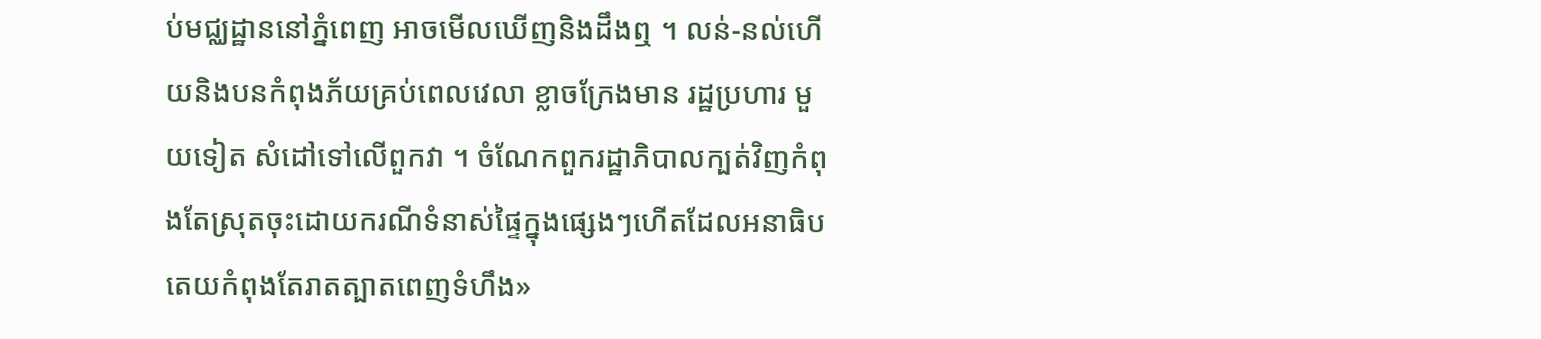ប់មជ្ឈដ្ឋាននៅភ្នំពេញ អាចមើលឃើញនិងដឹងឮ ។ លន់-នល់ហើយនិងបនកំពុងភ័យគ្រប់ពេលវេលា ខ្លាចក្រែងមាន រដ្ឋប្រហារ មួយទៀត សំដៅទៅលើពួកវា ។ ចំណែកពួករដ្ឋាភិបាលក្បត់វិញកំពុងតែស្រុតចុះដោយករណីទំនាស់ផ្ទៃក្នុងផ្សេងៗហើតដែលអនាធិបតេយកំពុងតែរាតត្បាតពេញទំហឹង»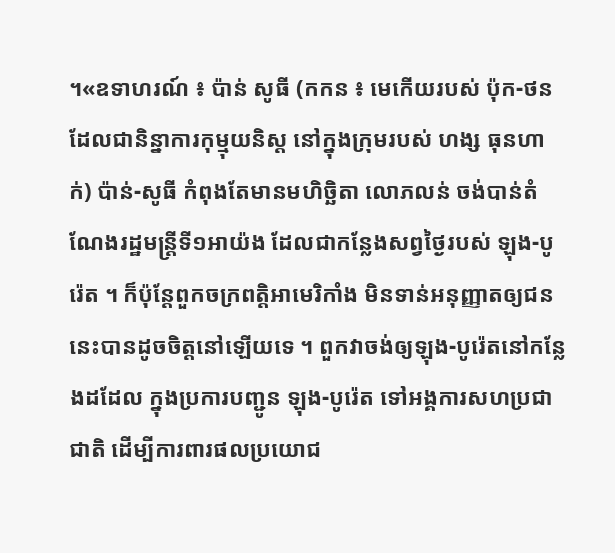។«ឧទាហរណ៍ ៖ ប៉ាន់ សូធី (កកន ៖ មេកើយរបស់ ប៉ុក-ថន ដែលជានិន្នាការកុម្មុយនិស្ត នៅក្នុងក្រុមរបស់ ហង្ស ធុនហាក់) ប៉ាន់-សូធី កំពុងតែមានមហិច្ឆិតា លោភលន់ ចង់បាន់តំណែងរដ្ឋមន្រ្តីទី១អាយ៉ង ដែលជាកន្លែងសព្វថ្ងៃរបស់ ឡុង-បូរ៉េត ។ ក៏ប៉ុន្តែពួកចក្រពត្តិអាមេរិកាំង មិនទាន់អនុញ្ញាតឲ្យជននេះបានដូចចិត្តនៅឡើយទេ ។ ពួកវាចង់ឲ្យឡុង-បូរ៉េតនៅកន្លែងដដែល ក្នុងប្រការបញ្ជូន ឡុង-បូរ៉េត ទៅអង្គការសហប្រជាជាតិ ដើម្បីការពារផលប្រយោជ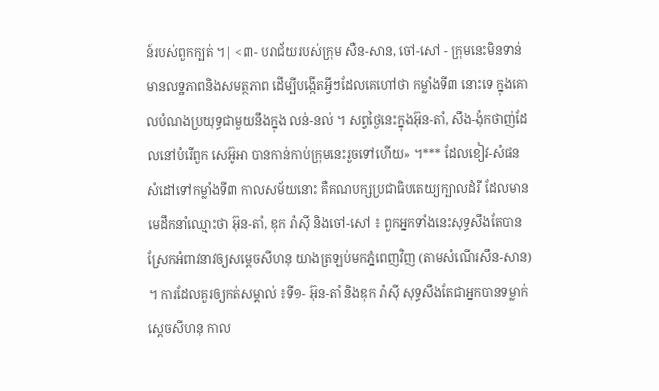ន៍របស់ពួកក្បត់ ។| <៣- បរាជ័យរបស់ក្រុម សឺន-សាន, ចៅ-សៅ - ក្រុមនេះមិនទាន់មានលទ្ឋភាពនិងសមត្ថភាព ដើម្បីបង្កើតអ្វីៗដែលគេហៅថា កម្លាំងទី៣ នោះទេ ក្នុងគោលបំណងប្រយុទ្ធជាមួយនឹងក្នុង លន់-នល់ ។ សព្វថ្ងៃនេះក្នុងអ៊ុន-តាំ, សឹង-ង៉ុកថាញ់ដែលនៅបំរើពួក សេអ៊ូអា បានកាន់កាប់ក្រុមនេះរួចទៅហើយ» ។*** ដែលខៀវ-សំផនសំដៅទៅកម្លាំងទី៣ កាលសម័យនោះ គឺគណបក្សប្រជាធិបតេយ្យក្បាលដំរី ដែលមានមេដឹកនាំឈ្មោះថា អ៊ុន-តាំ, ឌុក រ៉ាស៊ី និងចៅ-សៅ ៖ ពួកអ្នកទាំងនេះសុទ្ធសឹងតែបានស្រែកអំពាវនាវឲ្យសម្តេចសីហនុ យាងត្រឡប់មកភ្នំពេញវិញ (តាមសំណើរសឹន-សាន) ។ ការដែលគួរឲ្យកត់សម្គាល់ ៖ទី១- អ៊ុន-តាំ និងឌុក រ៉ាស៊ី សុទ្ធសឹងតែជាអ្នកបានទម្លាក់ ស្តេចសីហនុ កាល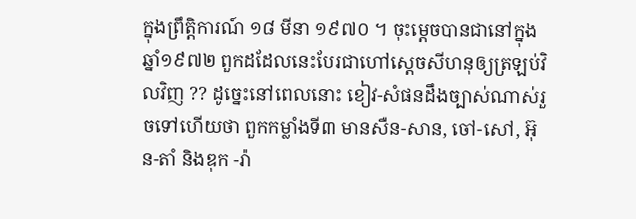ក្នុងព្រឹត្តិការណ៍ ១៨ មីនា ១៩៧០ ។ ចុះម្តេចបានជានៅក្នុងឆ្នាំ១៩៧២ ពួកដដែលនេះបែរជាហៅស្តេចសីហនុឲ្យត្រឡប់វិលវិញ ?? ដូច្នេះនៅពេលនោះ ខៀវ-សំផនដឹងច្បាស់ណាស់រួចទៅហើយថា ពួកកម្លាំងទី៣ មានសឺន-សាន, ចៅ-សៅ, អ៊ុន-តាំ និងឌុក -រ៉ា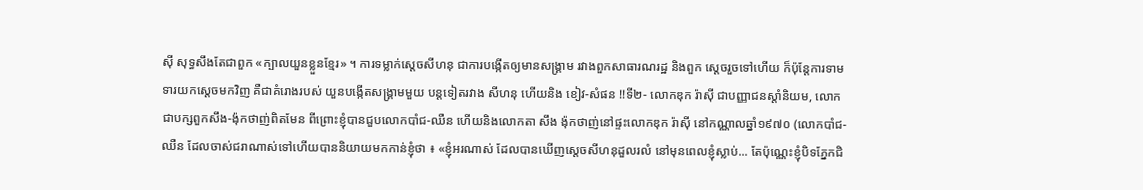ស៊ី សុទ្ធសឹងតែជាពួក «ក្បាលយួនខ្លួនខ្មែរ» ។ ការទម្លាក់ស្តេចសីហនុ ជាការបង្កើតឲ្យមានសង្គ្រាម រវាងពួកសាធារណរដ្ឋ និងពួក ស្ដេចរួចទៅហើយ ក៏ប៉ុន្តែការទាមទារយកស្តេចមកវិញ គឺជាគំរោងរបស់ យួនបង្កើតសង្គ្រាមមួយ បន្តទៀតរវាង សីហនុ ហើយនិង ខៀវ-សំផន !!ទី២- លោកឌុក រ៉ាស៊ី ជាបញ្ញាជនស្ដាំនិយម, លោកជាបក្សពួកសឹង-ង៉ុកថាញ់ពិតមែន ពីព្រោះខ្ញុំបានជួបលោកបាំជ-ឈឺន ហើយនិងលោកតា សឹង ង៉ុកថាញ់នៅផ្ទះលោកឌុក រ៉ាស៊ី នៅកណ្ណាលឆ្នាំ១៩៧០ (លោកបាំជ-ឈឺន ដែលចាស់ជរាណាស់ទៅហើយបាននិយាយមកកាន់ខ្ញុំថា ៖ «ខ្ញុំអរណាស់ ដែលបានឃើញស្តេចសីហនុដួលរលំ នៅមុនពេលខ្ញុំស្លាប់... តែប៉ុណ្ណេះខ្ញុំបិទភ្នែកជិ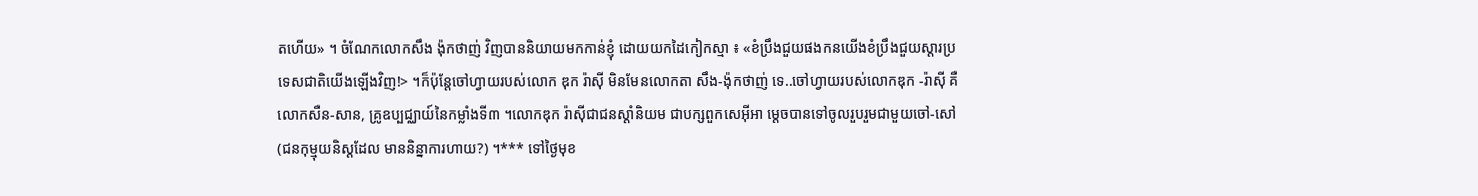តហើយ» ។ ចំណែកលោកសឹង ង៉ុកថាញ់ វិញបាននិយាយមកកាន់ខ្ញុំ ដោយយកដៃកៀកស្មា ៖ «ខំប្រឹងជួយផងកនយើងខំប្រឹងជួយស្តារប្រទេសជាតិយើងឡើងវិញ!> ។ក៏ប៉ុន្តែចៅហ្វាយរបស់លោក ឌុក រ៉ាស៊ី មិនមែនលោកតា សឹង-ង៉ុកថាញ់ ទេ..ចៅហ្វាយរបស់លោកឌុក -រ៉ាស៊ី គឺលោកសឺន-សាន, គ្រូឧប្បជ្ឈាយ៍នៃកម្លាំងទី៣ ។លោកឌុក រ៉ាស៊ីជាជនស្ដាំនិយម ជាបក្សពួកសេអ៊ីអា ម្តេចបានទៅចូលរួបរួមជាមួយចៅ-សៅ (ជនកុម្មុយនិស្តដែល មាននិន្នាការហាយ?) ។*** ទៅថ្ងៃមុខ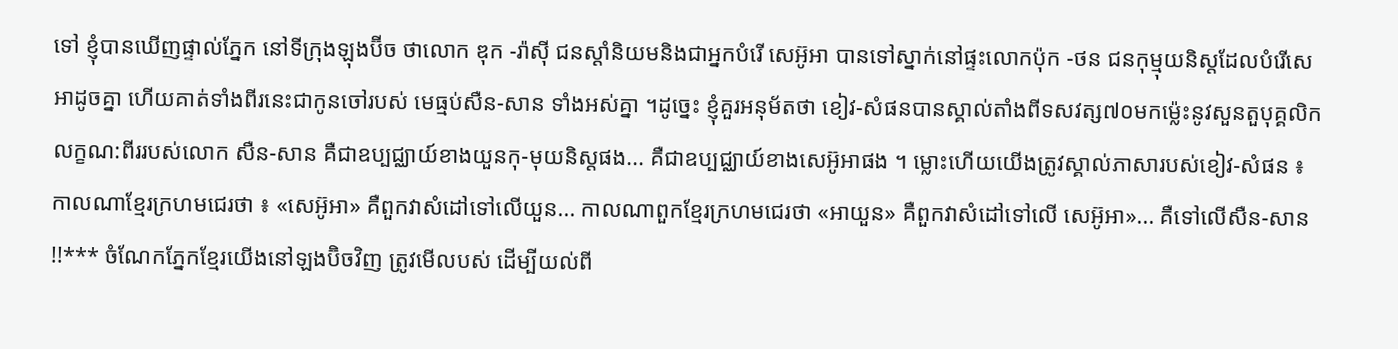ទៅ ខ្ញុំបានឃើញផ្ទាល់ភ្នែក នៅទីក្រុងឡុងប៊ីច ថាលោក ឌុក -រ៉ាស៊ី ជនស្ដាំនិយមនិងជាអ្នកបំរើ សេអ៊ូអា បានទៅស្នាក់នៅផ្ទះលោកប៉ុក -ថន ជនកុម្មុយនិស្តដែលបំរើសេអាដូចគ្នា ហើយគាត់ទាំងពីរនេះជាកូនចៅរបស់ មេធ្មប់សឺន-សាន ទាំងអស់គ្នា ។ដូច្នេះ ខ្ញុំគួរអនុម័តថា ខៀវ-សំផនបានស្គាល់តាំងពីទសវត្ស៧០មកម៉្លេះនូវសួនតួបុគ្គលិកលក្ខណ:ពីររបស់លោក សឺន-សាន គឺជាឧប្បជ្ឈាយ៍ខាងយួនកុ-មុយនិស្តផង... គឺជាឧប្បជ្ឈាយ៍ខាងសេអ៊ូអាផង ។ ម្លោះហើយយើងត្រូវស្គាល់ភាសារបស់ខៀវ-សំផន ៖ កាលណាខ្មែរក្រហមជេរថា ៖ «សេអ៊ូអា» គឺពួកវាសំដៅទៅលើយួន... កាលណាពួកខ្មែរក្រហមជេរថា «អាយួន» គឺពួកវាសំដៅទៅលើ សេអ៊ូអា»... គឺទៅលើសឺន-សាន !!*** ចំណែកភ្នែកខ្មែរយើងនៅឡងប៊ិចវិញ ត្រូវមើលបស់ ដើម្បីយល់ពី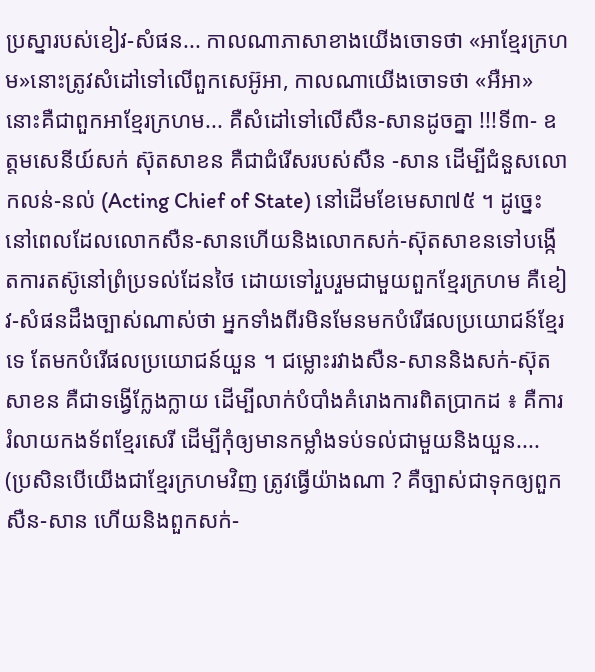ប្រស្នារបស់ខៀវ-សំផន... កាលណាភាសាខាងយើងចោទថា «អាខ្មែរក្រហម»នោះត្រូវសំដៅទៅលើពួកសេអ៊ូអា, កាលណាយើងចោទថា «អឺអា» នោះគឺជាពួកអាខ្មែរក្រហម... គឺសំដៅទៅលើសឺន-សានដូចគ្នា !!!ទី៣- ឧត្តមសេនីយ៍សក់ ស៊ុតសាខន គឺជាជំរើសរបស់សឺន -សាន ដើម្បីជំនួសលោកលន់-នល់ (Acting Chief of State) នៅដើមខែមេសា៧៥ ។ ដូច្នេះនៅពេលដែលលោកសឺន-សានហើយនិងលោកសក់-ស៊ុតសាខនទៅបង្កើតការតស៊ូនៅព្រំប្រទល់ដែនថៃ ដោយទៅរួបរួមជាមួយពួកខ្មែរក្រហម គឺខៀវ-សំផនដឹងច្បាស់ណាស់ថា អ្នកទាំងពីរមិនមែនមកបំរើផលប្រយោជន៍ខ្មែរទេ តែមកបំរើផលប្រយោជន៍យួន ។ ជម្លោះរវាងសឺន-សាននិងសក់-ស៊ុតសាខន គឺជាទង្វើក្លែងក្លាយ ដើម្បីលាក់បំបាំងគំរោងការពិតប្រាកដ ៖ គឺការរំលាយកងទ័ពខ្មែរសេរី ដើម្បីកុំឲ្យមានកម្លាំងទប់ទល់ជាមួយនិងយួន.... (ប្រសិនបើយើងជាខ្មែរក្រហមវិញ ត្រូវធ្វើយ៉ាងណា ? គឺច្បាស់ជាទុកឲ្យពួកសឺន-សាន ហើយនិងពួកសក់-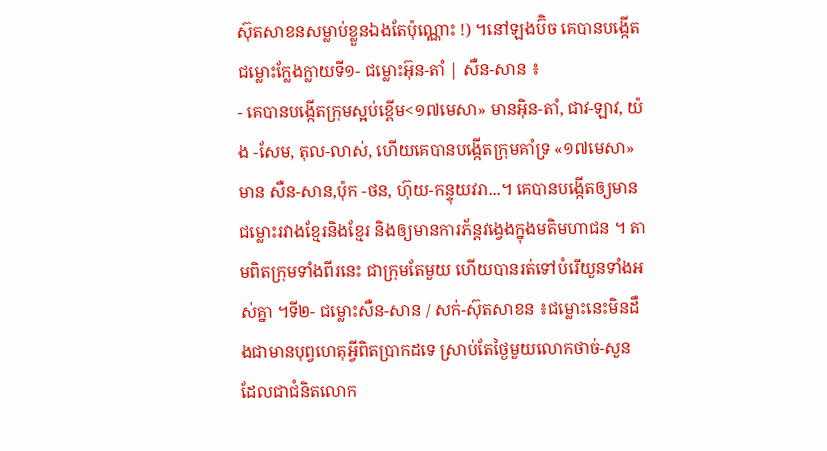ស៊ុតសាខនសម្លាប់ខ្លួនឯងតែប៉ុណ្ណោះ !) ។នៅឡងប៊ិច គេបានបង្កើតជម្លោះក្លែងក្លាយទី១- ជម្លោះអ៊ុន-តាំ | សឺន-សាន ៖
- គេបានបង្កើតក្រុមស្អប់ខ្ពើម<១៧មេសា» មានអ៊ិន-តាំ, ជាវ-ឡាវ, យ៉ង -សែម, តុល-លាស់, ហើយគេបានបង្កើតក្រុមគាំទ្រ «១៧មេសា» មាន សឺន-សាន,ប៉ុក -ថន, ហ៊ុយ-កន្ទុយវរា...។ គេបានបង្កើតឲ្យមានជម្លោះរវាងខ្មែរនិងខ្មែរ និងឲ្យមានការភ័ន្តវង្វេងក្នុងមតិមហាជន ។ តាមពិតក្រុមទាំងពីរនេះ ជាក្រុមតែមួយ ហើយបានរត់ទៅបំរើយួនទាំងអស់គ្នា ។ទី២- ជម្លោះសឺន-សាន / សក់-ស៊ុតសាខន ៖ជម្លោះនេះមិនដឹងជាមានបុព្វហេតុអ្វីពិតប្រាកដទេ ស្រាប់តែថ្ងៃមួយលោកថាច់-សួន ដែលជាជំនិតលោក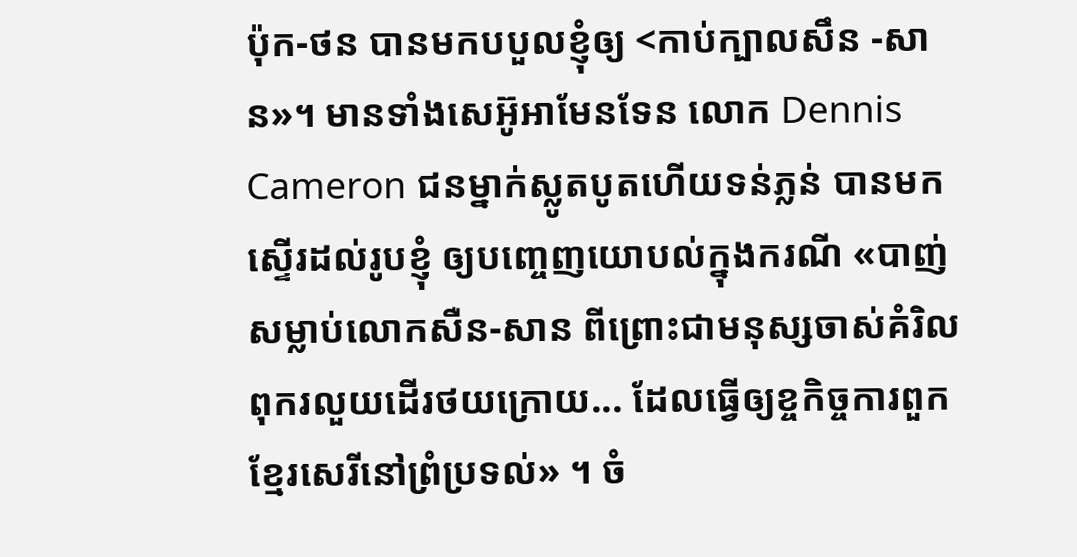ប៉ុក-ថន បានមកបបួលខ្ញុំឲ្យ <កាប់ក្បាលសឹន -សាន»។ មានទាំងសេអ៊ូអាមែនទែន លោក Dennis Cameron ជនម្នាក់ស្លូតបូតហើយទន់ភ្លន់ បានមកស្ទើរដល់រូបខ្ញុំ ឲ្យបញ្ចេញយោបល់ក្នុងករណី «បាញ់សម្លាប់លោកសឺន-សាន ពីព្រោះជាមនុស្សចាស់គំរិលពុករលួយដើរថយក្រោយ... ដែលធ្វើឲ្យខ្ចកិច្ចការពួកខ្មែរសេរីនៅព្រំប្រទល់» ។ ចំ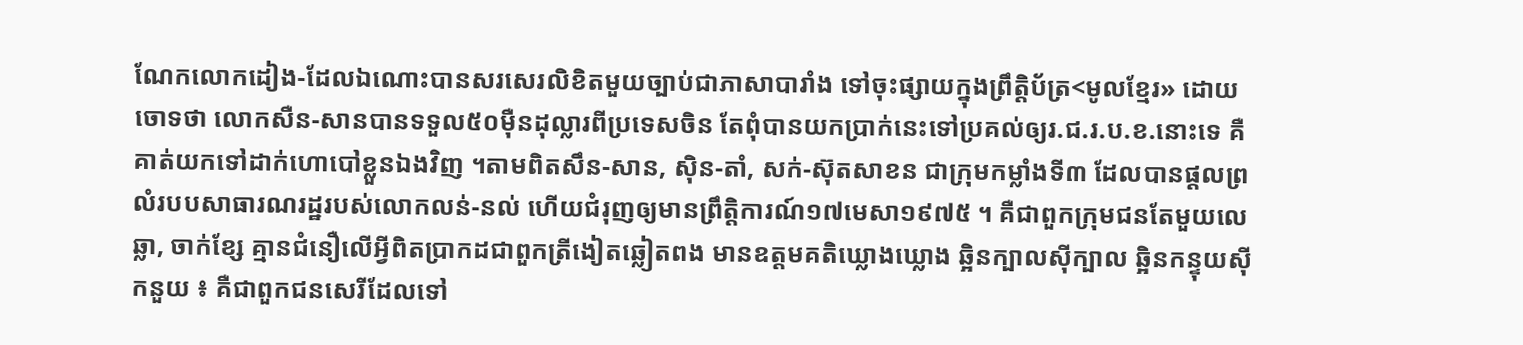ណែកលោកដៀង-ដែលឯណោះបានសរសេរលិខិតមួយច្បាប់ជាភាសាបារាំង ទៅចុះផ្សាយក្នុងព្រឹត្តិប័ត្រ<មូលខ្មែរ» ដោយចោទថា លោកសឺន-សានបានទទួល៥០ម៉ឺនដុល្លារពីប្រទេសចិន តែពុំបានយកប្រាក់នេះទៅប្រគល់ឲ្យរ.ជ.រ.ប.ខ.នោះទេ គឺគាត់យកទៅដាក់ហោបៅខ្លួនឯងវិញ ។តាមពិតសឹន-សាន, ស៊ិន-តាំ, សក់-ស៊ុតសាខន ជាក្រុមកម្លាំងទី៣ ដែលបានផ្តលព្រលំរបបសាធារណរដ្ឋរបស់លោកលន់-នល់ ហើយជំរុញឲ្យមានព្រឹត្តិការណ៍១៧មេសា១៩៧៥ ។ គឺជាពួកក្រុមជនតែមួយលេឆ្លា, ចាក់ខ្សែ គ្មានជំនឿលើអ្វីពិតប្រាកដជាពួកត្រីងៀតឆ្លៀតពង មានឧត្តមគតិឃ្លោងឃ្លោង ឆ្អិនក្បាលស៊ីក្បាល ឆ្អិនកន្ទុយស៊ីកនួយ ៖ គឺជាពួកជនសេរីដែលទៅ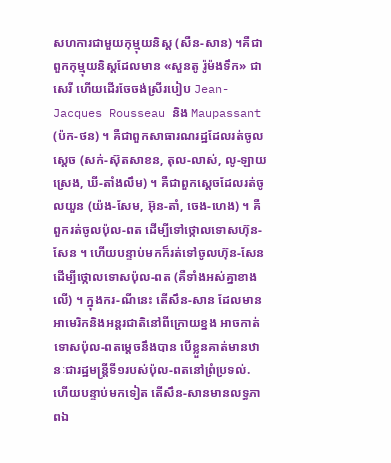សហការជាមួយកុម្មុយនិស្ត (សឺន-សាន) ។គឺជាពួកកុម្មុយនិស្តដែលមាន «សួនតូ រ៉ូម៉ងទឹក» ជាសេរី ហើយដើរចែចង់ស្រីរបៀប Jean-Jacques Rousseau និង Maupassant (ប៉ក-ថន) ។ គឺជាពួកសាធារណរដ្ឋដែលរត់ចូលស្ដេច (សក់-ស៊ុតសាខន, តុល-លាស់, លូ-ឡាយស្រេង, ឃី-តាំងលឹម) ។ គឺជាពួកស្តេចដែលរត់ចូលយួន (យ៉ង-សែម, អ៊ុន-តាំ, ចេង-ហេង) ។ គឺពួករត់ចូលប៉ុល-ពត ដើម្បីទៅថ្កោលទោសហ៊ុន-សែន ។ ហើយបន្ទាប់មកក៏រត់ទៅចូលហ៊ុន-សែន ដើម្បីថ្កោលទោសប៉ុល-ពត (គឺទាំងអស់គ្នាខាងលើ) ។ ក្នុងករ-ណីនេះ តើសឹន-សាន ដែលមានអាមេរិកនិងអន្តរជាតិនៅពីក្រោយខ្នង អាចកាត់ទោសប៉ុល-ពតម្ដេចនឹងបាន បើខ្លួនគាត់មានឋានៈជារដ្ឋមន្រ្តីទី១របស់ប៉ុល-ពតនៅព្រំប្រទល់. ហើយបន្ទាប់មកទៀត តើសឹន-សានមានលទ្ធភាពឯ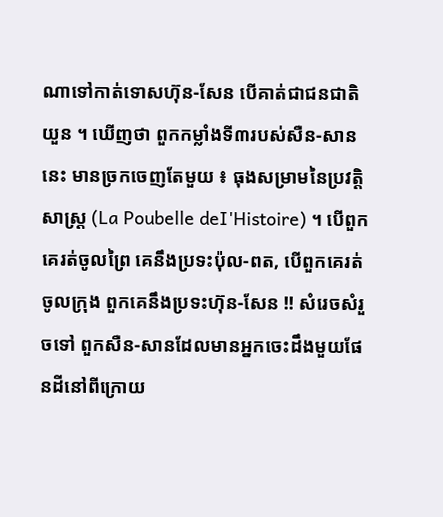ណាទៅកាត់ទោសហ៊ុន-សែន បើគាត់ជាជនជាតិយួន ។ ឃើញថា ពួកកម្លាំងទី៣របស់សឺន-សាននេះ មានច្រកចេញតែមួយ ៖ ធុងសម្រាមនៃប្រវត្តិសាស្រ្ត (La Poubelle deI'Histoire) ។ បើពួកគេរត់ចូលព្រៃ គេនឹងប្រទះប៉ុល-ពត, បើពួកគេរត់ចូលក្រុង ពួកគេនឹងប្រទះហ៊ុន-សែន !! សំរេចសំរួចទៅ ពួកសឺន-សានដែលមានអ្នកចេះដឹងមួយផែនដីនៅពីក្រោយ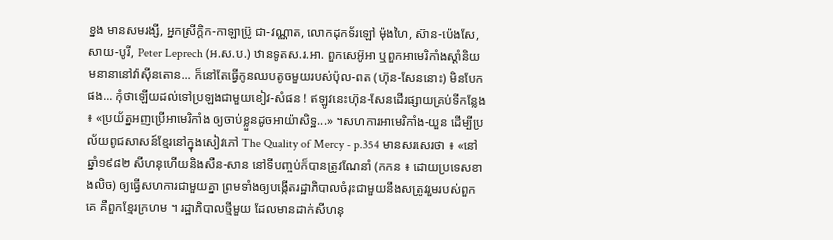ខ្នង មានសមរង្សី, អ្នកស្រីក្តិក-កាឡាប្រ៊ូ ជា-វណ្ណាត, លោកដុកទ័រឡៅ ម៉ុងហៃ, ស៊ាន-ប៉េងសែ, សាយ-បូរី, Peter Leprech (អ.ស.ប.) ឋានទូតស.រ.អា. ពួកសេអ៊ូអា ឬពួកអាមេរិកាំងស្តាំនិយមនានានៅវ៉ាស៊ីនតោន... ក៏នៅតែធ្វើកូនឈបតូចមួយរបស់ប៉ុល-ពត (ហ៊ុន-សែននោះ) មិនបែកផង... កុំថាឡើយដល់ទៅប្រឡងជាមួយខៀវ-សំផន ! ឥឡូវនេះហ៊ុន-សែនដើរផ្សាយគ្រប់ទីកន្លែង ៖ «ប្រយ័ត្នអញប្រើអាមេរិកាំង ឲ្យចាប់ខ្លួនដូចអាយ៉ាសិទ្ឋ...» ។សហការអាមេរិកាំង-យួន ដើម្បីប្រល័យពូជសាសន៍ខ្មែរនៅក្នុងសៀវភៅ The Quality of Mercy - p.354 មានសរសេរថា ៖ «នៅឆ្នាំ១៩៨២ សីហនុហើយនិងសឺន-សាន នៅទីបញ្ចប់ក៏បានត្រូវណែនាំ (កកន ៖ ដោយប្រទេសខាងលិច) ឲ្យធ្វើសហការជាមួយគ្នា ព្រមទាំងឲ្យបង្កើតរដ្ឋាភិបាលចំរុះជាមួយនឹងសត្រូវរួមរបស់ពួកគេ គឺពួកខ្មែរក្រហម ។ រដ្ឋាភិបាលថ្មីមួយ ដែលមានដាក់សីហនុ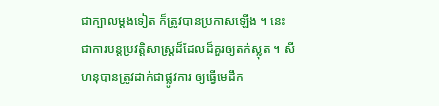ជាក្បាលម្តងទៀត ក៏ត្រូវបានប្រកាសឡើង ។ នេះជាការបន្តប្រវត្តិសាស្ត្រដ៏ដែលដ៏គួរឲ្យតក់ស្លុត ។ សីហនុបានត្រូវដាក់ជាផ្លូវការ ឲ្យធ្វើមេដឹក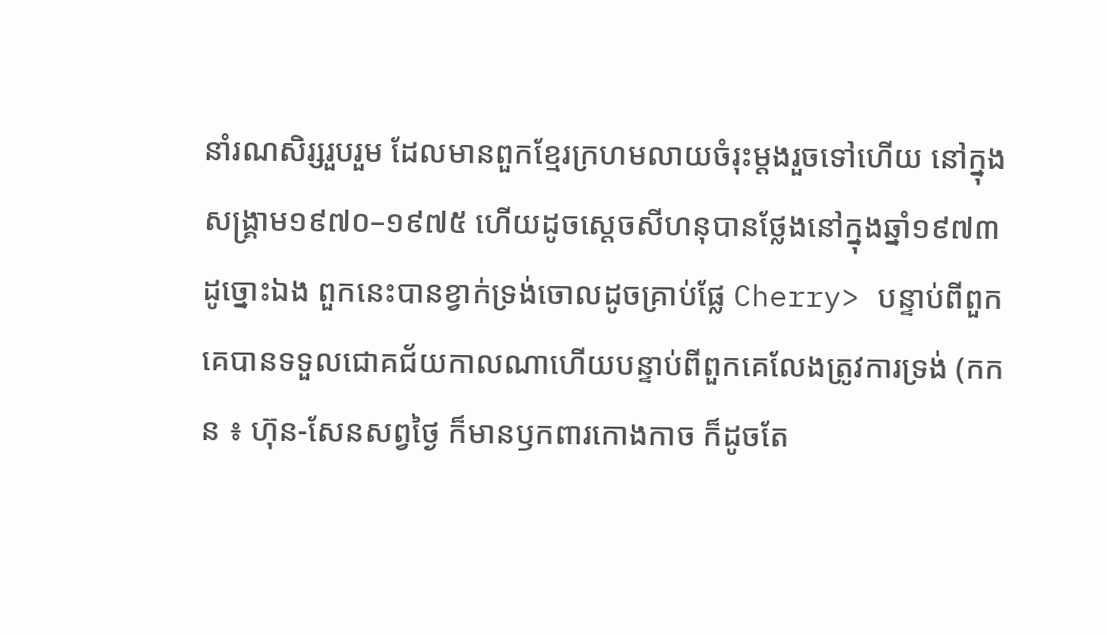នាំរណសិរ្សរួបរួម ដែលមានពួកខ្មែរក្រហមលាយចំរុះម្តងរួចទៅហើយ នៅក្នុងសង្គ្រាម១៩៧០–១៩៧៥ ហើយដូចស្តេចសីហនុបានថ្លែងនៅក្នុងឆ្នាំ១៩៧៣ដូច្នោះឯង ពួកនេះបានខ្វាក់ទ្រង់ចោលដូចគ្រាប់ផ្លែ Cherry> បន្ទាប់ពីពួកគេបានទទួលជោគជ័យកាលណាហើយបន្ទាប់ពីពួកគេលែងត្រូវការទ្រង់ (កកន ៖ ហ៊ុន-សែនសព្វថ្ងៃ ក៏មានឫកពារកោងកាច ក៏ដូចតែ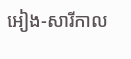អៀង-សារីកាល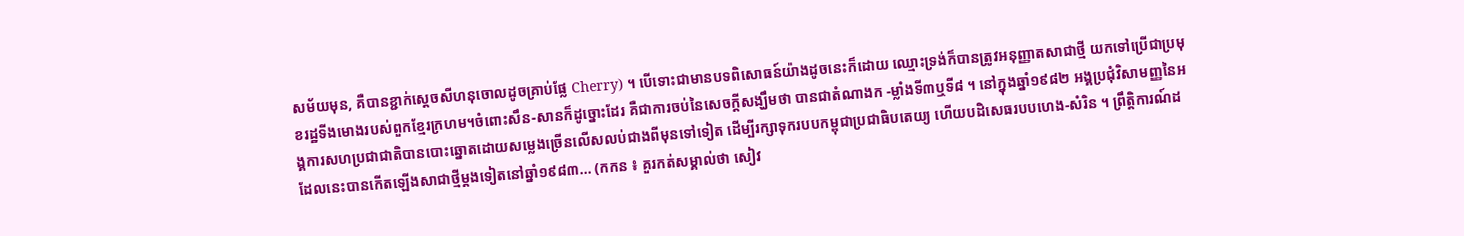សម័យមុន, គឺបានខ្ជាក់ស្តេចសីហនុចោលដូចគ្រាប់ផ្លែ Cherry) ។ បើទោះជាមានបទពិសោធន៍យ៉ាងដូចនេះក៏ដោយ ឈ្មោះទ្រង់ក៏បានត្រូវអនុញ្ញាតសាជាថ្មី យកទៅប្រើជាប្រមុខរដ្ឋទីងមោងរបស់ពួកខ្មែរក្រហម។ចំពោះសឹន-សានក៏ដូច្នោះដែរ គឺជាការចប់នៃសេចក្តីសង្ឃឹមថា បានជាតំណាងក -ម្លាំងទី៣ឬទី៨ ។ នៅក្នុងឆ្នាំ១៩៨២ អង្គប្រជុំវិសាមញ្ញនៃអង្គការសហប្រជាជាតិបានបោះឆ្នោតដោយសម្លេងច្រើនលើសលប់ជាងពីមុនទៅទៀត ដើម្បីរក្សាទុករបបកម្ពុជាប្រជាធិបតេយ្យ ហើយបដិសេធរបបហេង-សំរិន ។ ព្រឹត្តិការណ៍ដដែលនេះបានកើតឡើងសាជាថ្មីម្តងទៀតនៅឆ្នាំ១៩៨៣... (កកន ៖ គួរកត់សម្គាល់ថា សៀវ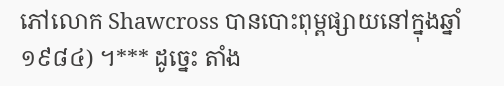ភៅលោក Shawcross បានបោះពុម្ពផ្សាយនៅក្នុងឆ្នាំ១៩៨៤) ។*** ដូច្នេះ តាំង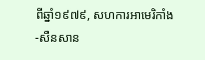ពីឆ្នាំ១៩៧៩, សហការអាមេរិកាំង-សឺនសាន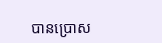បានប្រោស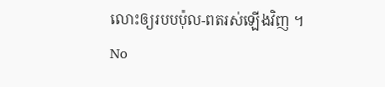លោះឲ្យរបបប៉ុល-ពតរស់ឡើងវិញ ។
No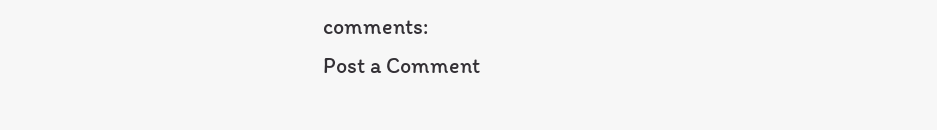comments:
Post a Comment